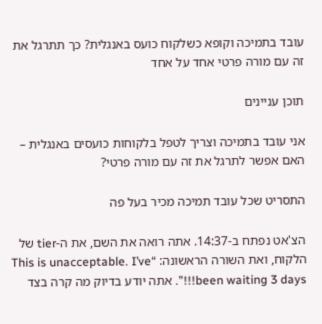עובד בתמיכה וקופא כשלקוח כועס באנגלית? כך תתרגל את זה עם מורה פרטי אחד על אחד

תוכן עניינים

אני עובד בתמיכה וצריך לטפל בלקוחות כועסים באנגלית – האם אפשר לתרגל את זה עם מורה פרטי?

התסריט שכל עובד תמיכה מכיר בעל פה

הצ'אט נפתח ב-14:37. אתה רואה את השם, את ה-tier של הלקוח, ואת השורה הראשונה: “This is unacceptable. I’ve been waiting 3 days!!!”. אתה יודע בדיוק מה קרה בצד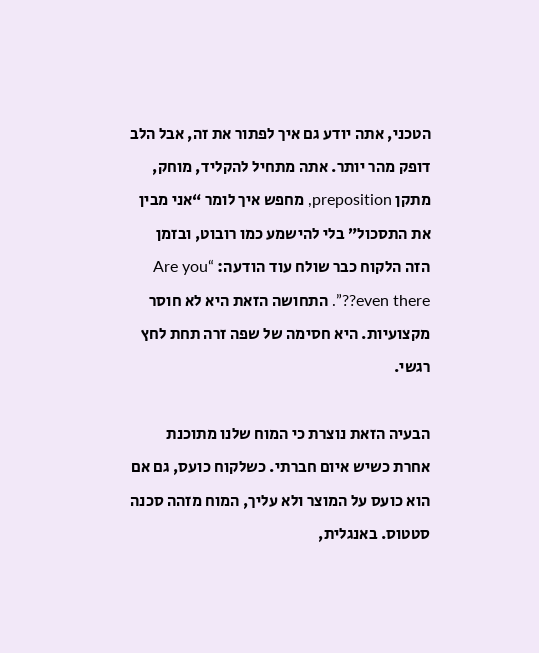הטכני, אתה יודע גם איך לפתור את זה, אבל הלב דופק מהר יותר. אתה מתחיל להקליד, מוחק, מתקן preposition, מחפש איך לומר “אני מבין את התסכול” בלי להישמע כמו רובוט, ובזמן הזה הלקוח כבר שולח עוד הודעה: “Are you even there??”. התחושה הזאת היא לא חוסר מקצועיות. היא חסימה של שפה זרה תחת לחץ רגשי.

הבעיה הזאת נוצרת כי המוח שלנו מתוכנת אחרת כשיש איום חברתי. כשלקוח כועס, גם אם הוא כועס על המוצר ולא עליך, המוח מזהה סכנה סטטוס. באנגלית,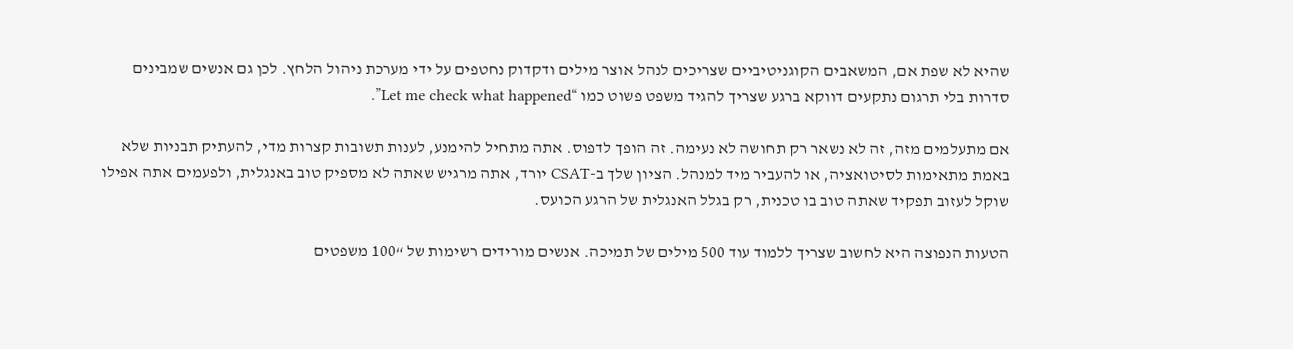שהיא לא שפת אם, המשאבים הקוגניטיביים שצריכים לנהל אוצר מילים ודקדוק נחטפים על ידי מערכת ניהול הלחץ. לכן גם אנשים שמבינים סדרות בלי תרגום נתקעים דווקא ברגע שצריך להגיד משפט פשוט כמו “Let me check what happened”.

אם מתעלמים מזה, זה לא נשאר רק תחושה לא נעימה. זה הופך לדפוס. אתה מתחיל להימנע, לענות תשובות קצרות מדי, להעתיק תבניות שלא באמת מתאימות לסיטואציה, או להעביר מיד למנהל. הציון שלך ב-CSAT יורד, אתה מרגיש שאתה לא מספיק טוב באנגלית, ולפעמים אתה אפילו שוקל לעזוב תפקיד שאתה טוב בו טכנית, רק בגלל האנגלית של הרגע הכועס.

הטעות הנפוצה היא לחשוב שצריך ללמוד עוד 500 מילים של תמיכה. אנשים מורידים רשימות של “100 משפטים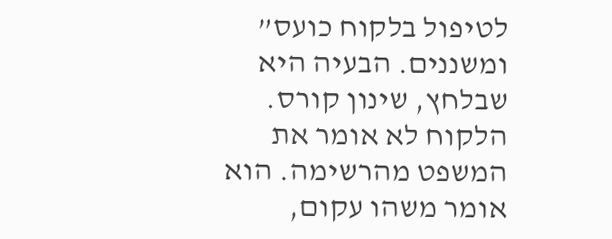לטיפול בלקוח כועס” ומשננים. הבעיה היא שבלחץ, שינון קורס. הלקוח לא אומר את המשפט מהרשימה. הוא אומר משהו עקום,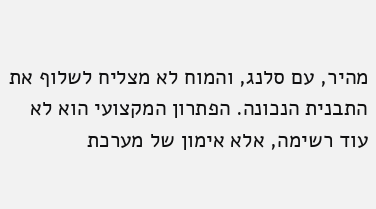מהיר, עם סלנג, והמוח לא מצליח לשלוף את התבנית הנכונה. הפתרון המקצועי הוא לא עוד רשימה, אלא אימון של מערכת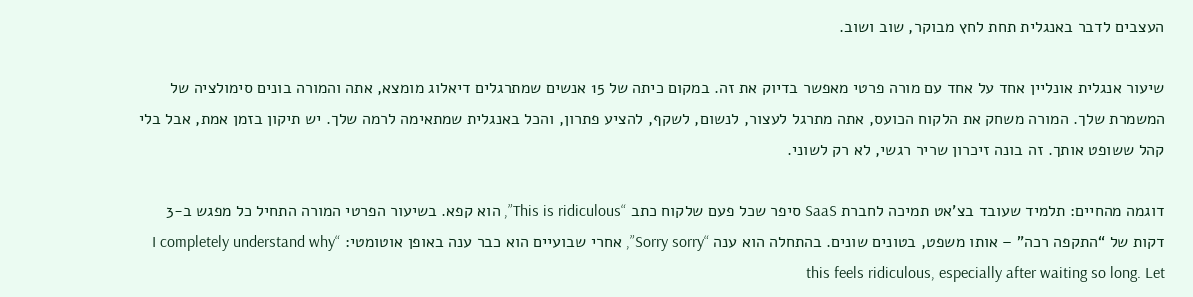העצבים לדבר באנגלית תחת לחץ מבוקר, שוב ושוב.

שיעור אנגלית אונליין אחד על אחד עם מורה פרטי מאפשר בדיוק את זה. במקום כיתה של 15 אנשים שמתרגלים דיאלוג מומצא, אתה והמורה בונים סימולציה של המשמרת שלך. המורה משחק את הלקוח הכועס, אתה מתרגל לעצור, לנשום, לשקף, להציע פתרון, והכל באנגלית שמתאימה לרמה שלך. יש תיקון בזמן אמת, אבל בלי קהל ששופט אותך. זה בונה זיכרון שריר רגשי, לא רק לשוני.

דוגמה מהחיים: תלמיד שעובד בצ'אט תמיכה לחברת SaaS סיפר שכל פעם שלקוח כתב “This is ridiculous”, הוא קפא. בשיעור הפרטי המורה התחיל כל מפגש ב-3 דקות של “התקפה רכה” – אותו משפט, בטונים שונים. בהתחלה הוא ענה “Sorry sorry”, אחרי שבועיים הוא כבר ענה באופן אוטומטי: “I completely understand why this feels ridiculous, especially after waiting so long. Let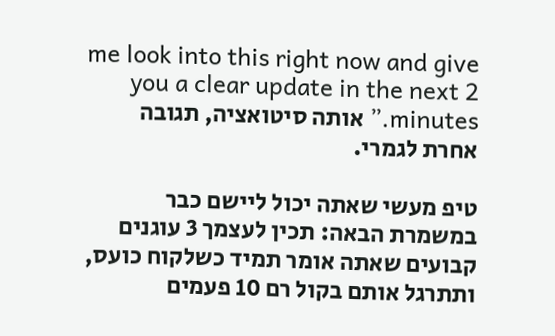me look into this right now and give you a clear update in the next 2 minutes.” אותה סיטואציה, תגובה אחרת לגמרי.

טיפ מעשי שאתה יכול ליישם כבר במשמרת הבאה: תכין לעצמך 3 עוגנים קבועים שאתה אומר תמיד כשלקוח כועס, ותתרגל אותם בקול רם 10 פעמים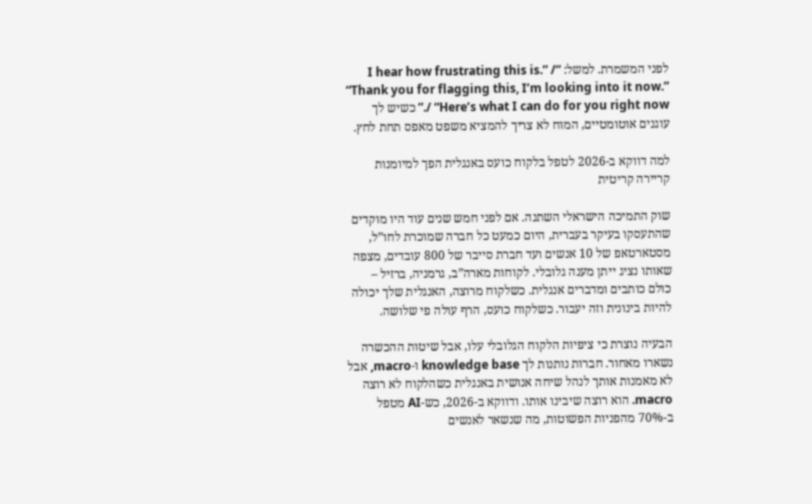לפני המשמרת. למשל: “I hear how frustrating this is.” / “Thank you for flagging this, I’m looking into it now.” / “Here’s what I can do for you right now.” כשיש לך עוגנים אוטומטיים, המוח לא צריך להמציא משפט מאפס תחת לחץ.

למה דווקא ב-2026 לטפל בלקוח כועס באנגלית הפך למיומנות קריירה קריטית

שוק התמיכה הישראלי השתנה. אם לפני חמש שנים עוד היו מוקדים שהתעסקו בעיקר בעברית, היום כמעט כל חברה שמוכרת לחו”ל, מסטארטאפ של 10 אנשים ועד חברת סייבר של 800 עובדים, מצפה שאותו נציג ייתן מענה גלובלי. לקוחות מארה”ב, גרמניה, ברזיל – כולם כותבים ומדברים אנגלית. כשלקוח מרוצה, האנגלית שלך יכולה להיות בינונית וזה יעבור. כשלקוח כועס, הרף עולה פי שלושה.

הבעיה נוצרת כי ציפיות הלקוח הגלובלי עלו, אבל שיטות ההכשרה נשארו מאחור. חברות נותנות לך knowledge base ו-macro, אבל לא מאמנות אותך לנהל שיחה אנושית באנגלית כשהלקוח לא רוצה macro. הוא רוצה שיבינו אותו. ודווקא ב-2026, כש-AI מטפל ב-70% מהפניות הפשוטות, מה שנשאר לאנשים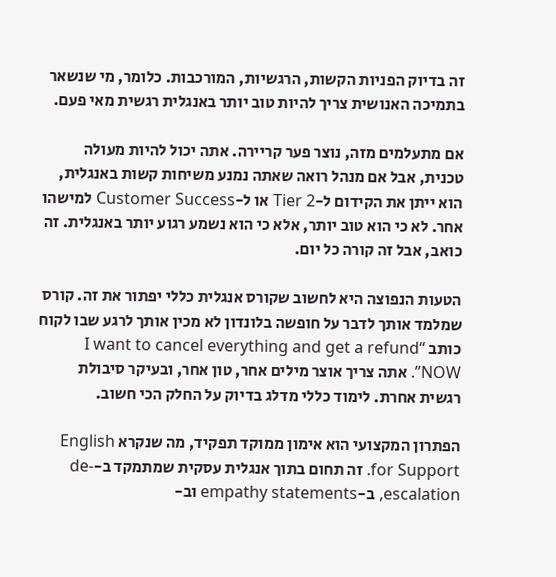זה בדיוק הפניות הקשות, הרגשיות, המורכבות. כלומר, מי שנשאר בתמיכה האנושית צריך להיות טוב יותר באנגלית רגשית מאי פעם.

אם מתעלמים מזה, נוצר פער קריירה. אתה יכול להיות מעולה טכנית, אבל אם מנהל רואה שאתה נמנע משיחות קשות באנגלית, הוא ייתן את הקידום ל-Tier 2 או ל-Customer Success למישהו אחר. לא כי הוא טוב יותר, אלא כי הוא נשמע רגוע יותר באנגלית. זה כואב, אבל זה קורה כל יום.

הטעות הנפוצה היא לחשוב שקורס אנגלית כללי יפתור את זה. קורס שמלמד אותך לדבר על חופשה בלונדון לא מכין אותך לרגע שבו לקוח כותב “I want to cancel everything and get a refund NOW”. אתה צריך אוצר מילים אחר, טון אחר, ובעיקר סיבולת רגשית אחרת. לימוד כללי מדלג בדיוק על החלק הכי חשוב.

הפתרון המקצועי הוא אימון ממוקד תפקיד, מה שנקרא English for Support. זה תחום בתוך אנגלית עסקית שמתמקד ב-de-escalation, ב-empathy statements וב-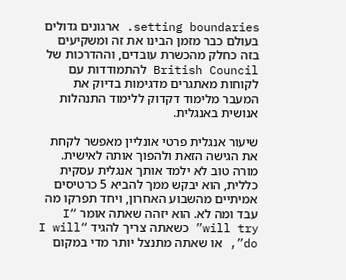setting boundaries. ארגונים גדולים בעולם כבר מזמן הבינו את זה ומשקיעים בזה כחלק מהכשרת עובדים, וההדרכות של British Council להתמודדות עם לקוחות מאתגרים מדגימות בדיוק את המעבר מלימוד דקדוק ללימוד התנהלות אנושית באנגלית.

שיעור אנגלית פרטי אונליין מאפשר לקחת את הגישה הזאת ולהפוך אותה לאישית. מורה טוב לא ילמד אותך אנגלית עסקית כללית, הוא יבקש ממך להביא 5 כרטיסים אמיתיים מהשבוע האחרון, ויחד תפרקו מה עבד ומה לא. הוא יזהה שאתה אומר “I will try” כשאתה צריך להגיד “I will do”, או שאתה מתנצל יותר מדי במקום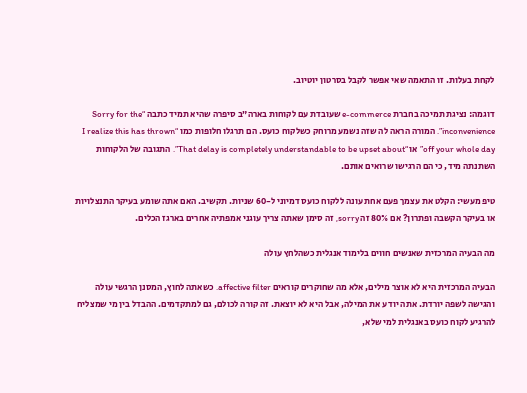לקחת בעלות. זו התאמה שאי אפשר לקבל בסרטון יוטיוב.

דוגמה: נציגת תמיכה בחברת e-commerce שעובדת עם לקוחות בארה”ב סיפרה שהיא תמיד כתבה “Sorry for the inconvenience”. המורה הראה לה שזה נשמע מרוחק כשלקוח כועס. הם תרגלו חלופות כמו “I realize this has thrown off your whole day” או “That delay is completely understandable to be upset about”. התגובה של הלקוחות השתנתה מיד, כי הם הרגישו שרואים אותם.

טיפ מעשי: הקלט את עצמך פעם אחת עונה ללקוח כועס דמיוני ל-60 שניות. תקשיב. האם אתה שומע בעיקר התנצלויות או בעיקר הקשבה ופתרון? אם 80% זה sorry, זה סימן שאתה צריך עוגני אמפתיה אחרים בארגז הכלים.

מה הבעיה המרכזית שאנשים חווים בלימוד אנגלית כשהלחץ עולה

הבעיה המרכזית היא לא אוצר מילים, אלא מה שחוקרים קוראים affective filter. כשאתה לחוץ, המסנן הרגשי עולה והגישה לשפה יורדת. אתה יודע את המילה, אבל היא לא יוצאת. זה קורה לכולם, גם למתקדמים. ההבדל בין מי שמצליח להרגיע לקוח כועס באנגלית למי שלא,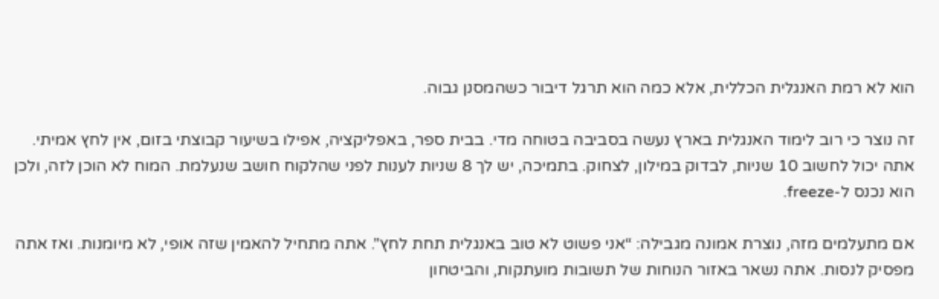הוא לא רמת האנגלית הכללית, אלא כמה הוא תרגל דיבור כשהמסנן גבוה.

זה נוצר כי רוב לימוד האנגלית בארץ נעשה בסביבה בטוחה מדי. בבית ספר, באפליקציה, אפילו בשיעור קבוצתי בזום, אין לחץ אמיתי. אתה יכול לחשוב 10 שניות, לבדוק במילון, לצחוק. בתמיכה, יש לך 8 שניות לענות לפני שהלקוח חושב שנעלמת. המוח לא הוכן לזה, ולכן הוא נכנס ל-freeze.

אם מתעלמים מזה, נוצרת אמונה מגבילה: “אני פשוט לא טוב באנגלית תחת לחץ”. אתה מתחיל להאמין שזה אופי, לא מיומנות. ואז אתה מפסיק לנסות. אתה נשאר באזור הנוחות של תשובות מועתקות, והביטחון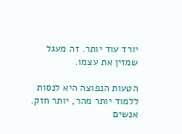יורד עוד יותר. זה מעגל שמזין את עצמו.

הטעות הנפוצה היא לנסות ללמוד יותר מהר, יותר חזק. אנשים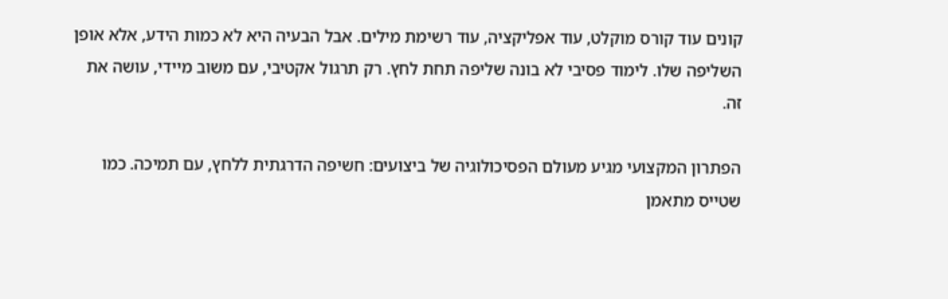קונים עוד קורס מוקלט, עוד אפליקציה, עוד רשימת מילים. אבל הבעיה היא לא כמות הידע, אלא אופן השליפה שלו. לימוד פסיבי לא בונה שליפה תחת לחץ. רק תרגול אקטיבי, עם משוב מיידי, עושה את זה.

הפתרון המקצועי מגיע מעולם הפסיכולוגיה של ביצועים: חשיפה הדרגתית ללחץ, עם תמיכה. כמו שטייס מתאמן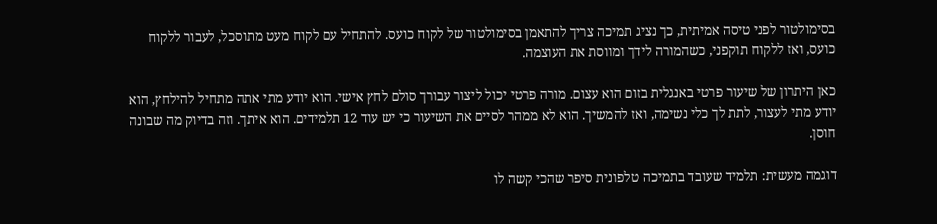בסימולטור לפני טיסה אמיתית, כך נציג תמיכה צריך להתאמן בסימולטור של לקוח כועס. להתחיל עם לקוח מעט מתוסכל, לעבור ללקוח כועס, ואז ללקוח תוקפני, כשהמורה לידך ומווסת את העוצמה.

כאן היתרון של שיעור פרטי באנגלית בזום הוא עצום. מורה פרטי יכול ליצור עבורך סולם לחץ אישי. הוא יודע מתי אתה מתחיל להילחץ, הוא יודע מתי לעצור, לתת לך כלי נשימה, ואז להמשיך. הוא לא ממהר לסיים את השיעור כי יש עוד 12 תלמידים. הוא איתך. וזה בדיוק מה שבונה חוסן.

דוגמה מעשית: תלמיד שעובד בתמיכה טלפונית סיפר שהכי קשה לו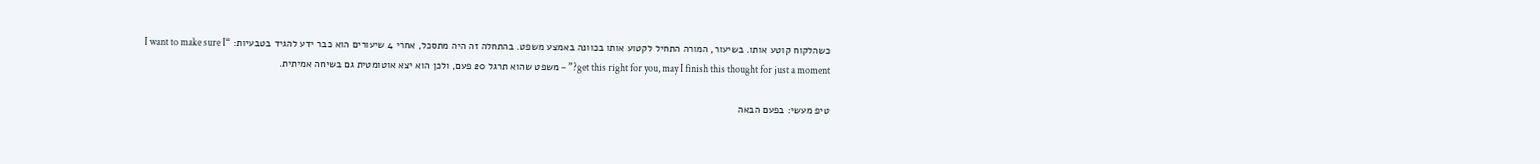כשהלקוח קוטע אותו. בשיעור, המורה התחיל לקטוע אותו בכוונה באמצע משפט. בהתחלה זה היה מתסכל, אחרי 4 שיעורים הוא כבר ידע להגיד בטבעיות: “I want to make sure I get this right for you, may I finish this thought for just a moment?” – משפט שהוא תרגל 20 פעם, ולכן הוא יצא אוטומטית גם בשיחה אמיתית.

טיפ מעשי: בפעם הבאה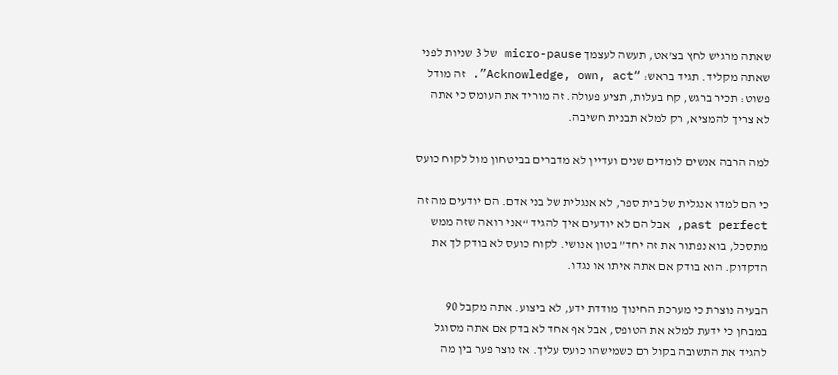שאתה מרגיש לחץ בצ'אט, תעשה לעצמך micro-pause של 3 שניות לפני שאתה מקליד. תגיד בראש: “Acknowledge, own, act”. זה מודל פשוט: תכיר ברגש, קח בעלות, תציע פעולה. זה מוריד את העומס כי אתה לא צריך להמציא, רק למלא תבנית חשיבה.

למה הרבה אנשים לומדים שנים ועדיין לא מדברים בביטחון מול לקוח כועס

כי הם למדו אנגלית של בית ספר, לא אנגלית של בני אדם. הם יודעים מה זה past perfect, אבל הם לא יודעים איך להגיד “אני רואה שזה ממש מתסכל, בוא נפתור את זה יחד” בטון אנושי. לקוח כועס לא בודק לך את הדקדוק. הוא בודק אם אתה איתו או נגדו.

הבעיה נוצרת כי מערכת החינוך מודדת ידע, לא ביצוע. אתה מקבל 90 במבחן כי ידעת למלא את הטופס, אבל אף אחד לא בדק אם אתה מסוגל להגיד את התשובה בקול רם כשמישהו כועס עליך. אז נוצר פער בין מה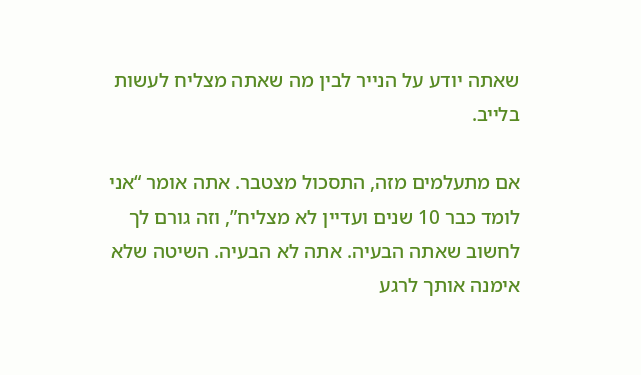שאתה יודע על הנייר לבין מה שאתה מצליח לעשות בלייב.

אם מתעלמים מזה, התסכול מצטבר. אתה אומר “אני לומד כבר 10 שנים ועדיין לא מצליח”, וזה גורם לך לחשוב שאתה הבעיה. אתה לא הבעיה. השיטה שלא אימנה אותך לרגע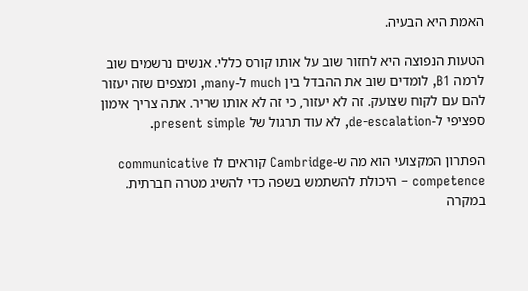האמת היא הבעיה.

הטעות הנפוצה היא לחזור שוב על אותו קורס כללי. אנשים נרשמים שוב לרמה B1, לומדים שוב את ההבדל בין much ל-many, ומצפים שזה יעזור להם עם לקוח שצועק. זה לא יעזור, כי זה לא אותו שריר. אתה צריך אימון ספציפי ל-de-escalation, לא עוד תרגול של present simple.

הפתרון המקצועי הוא מה ש-Cambridge קוראים לו communicative competence – היכולת להשתמש בשפה כדי להשיג מטרה חברתית. במקרה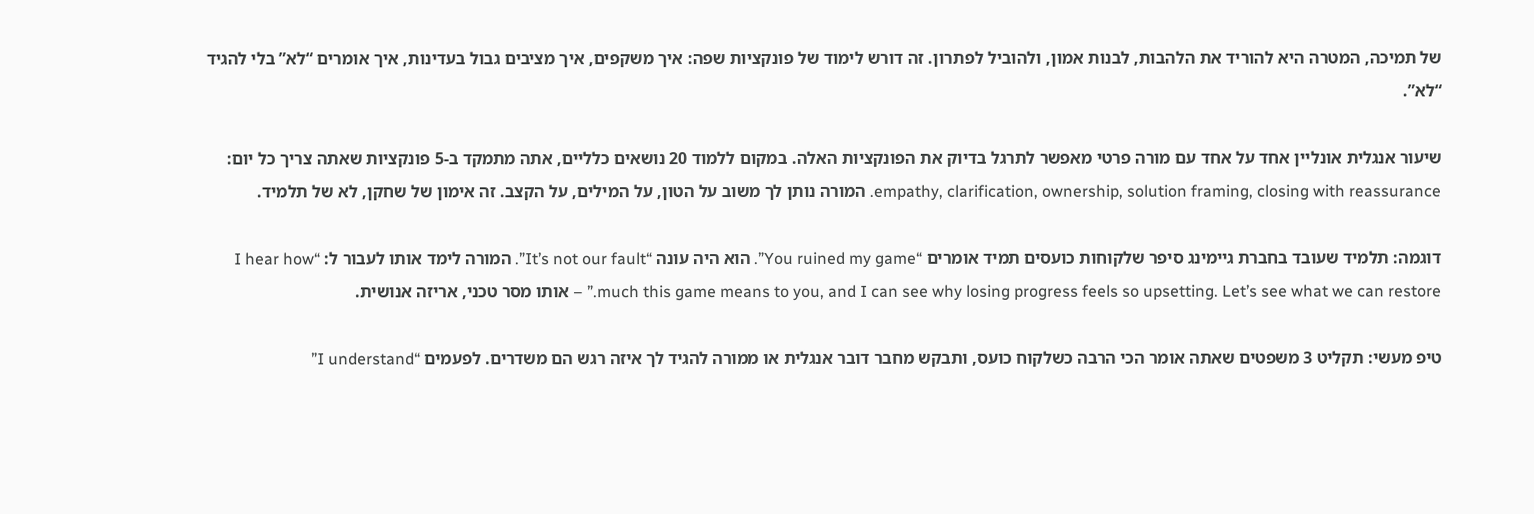של תמיכה, המטרה היא להוריד את הלהבות, לבנות אמון, ולהוביל לפתרון. זה דורש לימוד של פונקציות שפה: איך משקפים, איך מציבים גבול בעדינות, איך אומרים “לא” בלי להגיד “לא”.

שיעור אנגלית אונליין אחד על אחד עם מורה פרטי מאפשר לתרגל בדיוק את הפונקציות האלה. במקום ללמוד 20 נושאים כלליים, אתה מתמקד ב-5 פונקציות שאתה צריך כל יום: empathy, clarification, ownership, solution framing, closing with reassurance. המורה נותן לך משוב על הטון, על המילים, על הקצב. זה אימון של שחקן, לא של תלמיד.

דוגמה: תלמיד שעובד בחברת גיימינג סיפר שלקוחות כועסים תמיד אומרים “You ruined my game”. הוא היה עונה “It’s not our fault”. המורה לימד אותו לעבור ל: “I hear how much this game means to you, and I can see why losing progress feels so upsetting. Let’s see what we can restore.” – אותו מסר טכני, אריזה אנושית.

טיפ מעשי: תקליט 3 משפטים שאתה אומר הכי הרבה כשלקוח כועס, ותבקש מחבר דובר אנגלית או ממורה להגיד לך איזה רגש הם משדרים. לפעמים “I understand”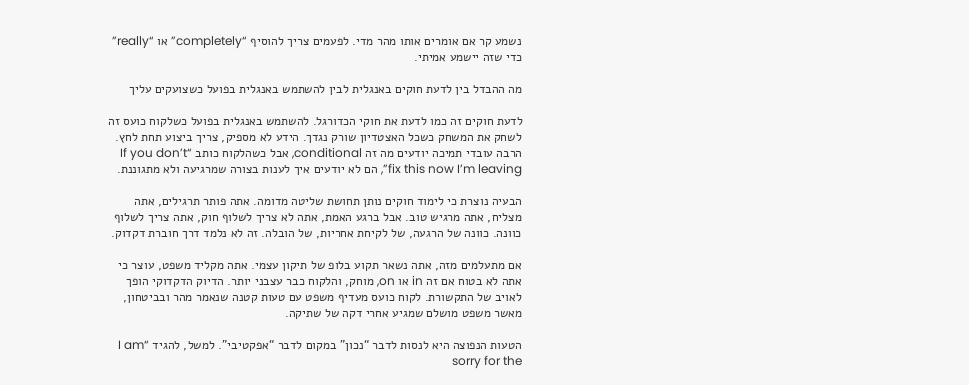נשמע קר אם אומרים אותו מהר מדי. לפעמים צריך להוסיף “completely” או “really” כדי שזה יישמע אמיתי.

מה ההבדל בין לדעת חוקים באנגלית לבין להשתמש באנגלית בפועל כשצועקים עליך

לדעת חוקים זה כמו לדעת את חוקי הכדורגל. להשתמש באנגלית בפועל כשלקוח כועס זה לשחק את המשחק כשכל האצטדיון שורק נגדך. הידע לא מספיק, צריך ביצוע תחת לחץ. הרבה עובדי תמיכה יודעים מה זה conditional, אבל כשהלקוח כותב “If you don’t fix this now I’m leaving”, הם לא יודעים איך לענות בצורה שמרגיעה ולא מתגוננת.

הבעיה נוצרת כי לימוד חוקים נותן תחושת שליטה מדומה. אתה פותר תרגילים, אתה מצליח, אתה מרגיש טוב. אבל ברגע האמת, אתה לא צריך לשלוף חוק, אתה צריך לשלוף כוונה. כוונה של הרגעה, של לקיחת אחריות, של הובלה. זה לא נלמד דרך חוברת דקדוק.

אם מתעלמים מזה, אתה נשאר תקוע בלופ של תיקון עצמי. אתה מקליד משפט, עוצר כי אתה לא בטוח אם זה in או on, מוחק, והלקוח כבר עצבני יותר. הדיוק הדקדוקי הופך לאויב של התקשורת. לקוח כועס מעדיף משפט עם טעות קטנה שנאמר מהר ובביטחון, מאשר משפט מושלם שמגיע אחרי דקה של שתיקה.

הטעות הנפוצה היא לנסות לדבר “נכון” במקום לדבר “אפקטיבי”. למשל, להגיד “I am sorry for the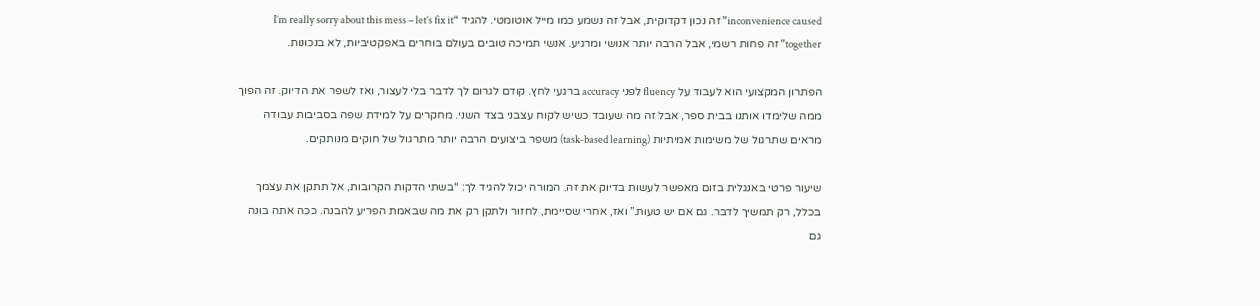inconvenience caused” זה נכון דקדוקית, אבל זה נשמע כמו מייל אוטומטי. להגיד “I’m really sorry about this mess – let’s fix it together” זה פחות רשמי, אבל הרבה יותר אנושי ומרגיע. אנשי תמיכה טובים בעולם בוחרים באפקטיביות, לא בנכונות.

הפתרון המקצועי הוא לעבוד על fluency לפני accuracy ברגעי לחץ. קודם לגרום לך לדבר בלי לעצור, ואז לשפר את הדיוק. זה הפוך ממה שלימדו אותנו בבית ספר, אבל זה מה שעובד כשיש לקוח עצבני בצד השני. מחקרים על למידת שפה בסביבות עבודה מראים שתרגול של משימות אמיתיות (task-based learning) משפר ביצועים הרבה יותר מתרגול של חוקים מנותקים.

שיעור פרטי באנגלית בזום מאפשר לעשות בדיוק את זה. המורה יכול להגיד לך: “בשתי הדקות הקרובות, אל תתקן את עצמך בכלל, רק תמשיך לדבר. גם אם יש טעות.” ואז, אחרי שסיימת, לחזור ולתקן רק את מה שבאמת הפריע להבנה. ככה אתה בונה גם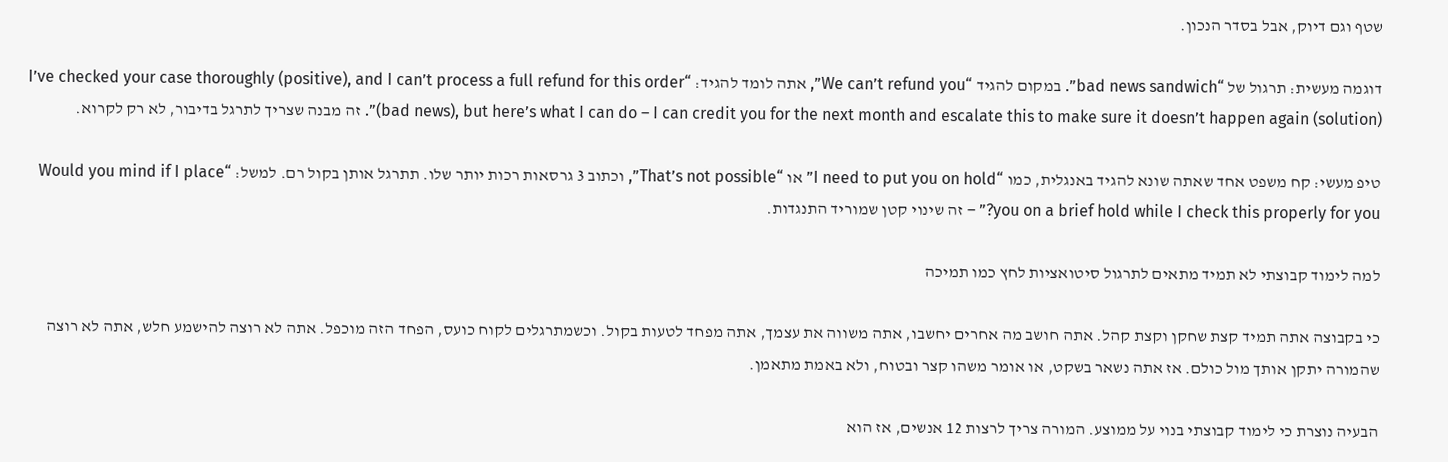שטף וגם דיוק, אבל בסדר הנכון.

דוגמה מעשית: תרגול של “bad news sandwich”. במקום להגיד “We can’t refund you”, אתה לומד להגיד: “I’ve checked your case thoroughly (positive), and I can’t process a full refund for this order (bad news), but here’s what I can do – I can credit you for the next month and escalate this to make sure it doesn’t happen again (solution)”. זה מבנה שצריך לתרגל בדיבור, לא רק לקרוא.

טיפ מעשי: קח משפט אחד שאתה שונא להגיד באנגלית, כמו “I need to put you on hold” או “That’s not possible”, וכתוב 3 גרסאות רכות יותר שלו. תתרגל אותן בקול רם. למשל: “Would you mind if I place you on a brief hold while I check this properly for you?” – זה שינוי קטן שמוריד התנגדות.

למה לימוד קבוצתי לא תמיד מתאים לתרגול סיטואציות לחץ כמו תמיכה

כי בקבוצה אתה תמיד קצת שחקן וקצת קהל. אתה חושב מה אחרים יחשבו, אתה משווה את עצמך, אתה מפחד לטעות בקול. וכשמתרגלים לקוח כועס, הפחד הזה מוכפל. אתה לא רוצה להישמע חלש, אתה לא רוצה שהמורה יתקן אותך מול כולם. אז אתה נשאר בשקט, או אומר משהו קצר ובטוח, ולא באמת מתאמן.

הבעיה נוצרת כי לימוד קבוצתי בנוי על ממוצע. המורה צריך לרצות 12 אנשים, אז הוא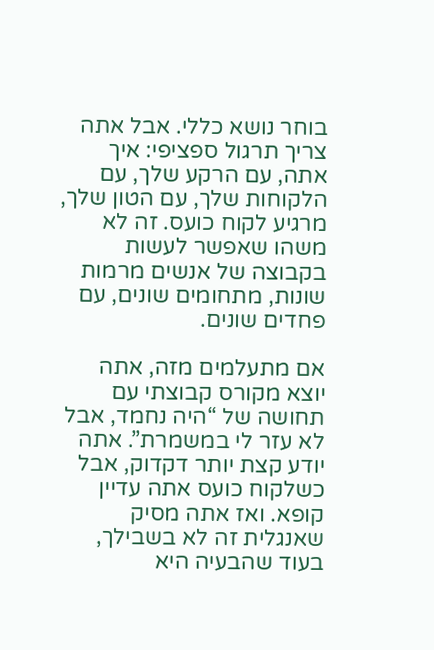בוחר נושא כללי. אבל אתה צריך תרגול ספציפי: איך אתה, עם הרקע שלך, עם הלקוחות שלך, עם הטון שלך, מרגיע לקוח כועס. זה לא משהו שאפשר לעשות בקבוצה של אנשים מרמות שונות, מתחומים שונים, עם פחדים שונים.

אם מתעלמים מזה, אתה יוצא מקורס קבוצתי עם תחושה של “היה נחמד, אבל לא עזר לי במשמרת”. אתה יודע קצת יותר דקדוק, אבל כשלקוח כועס אתה עדיין קופא. ואז אתה מסיק שאנגלית זה לא בשבילך, בעוד שהבעיה היא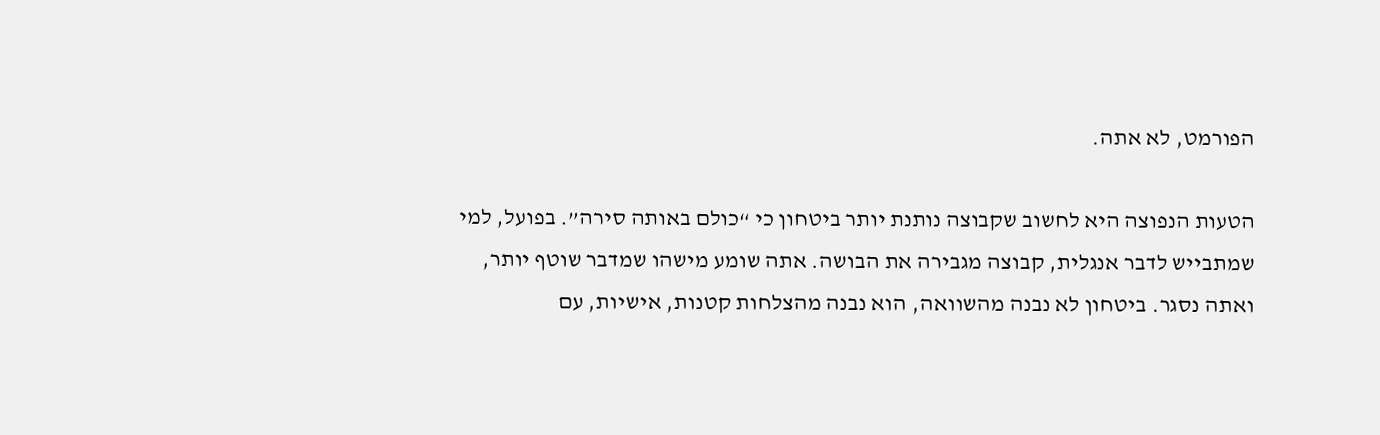הפורמט, לא אתה.

הטעות הנפוצה היא לחשוב שקבוצה נותנת יותר ביטחון כי “כולם באותה סירה”. בפועל, למי שמתבייש לדבר אנגלית, קבוצה מגבירה את הבושה. אתה שומע מישהו שמדבר שוטף יותר, ואתה נסגר. ביטחון לא נבנה מהשוואה, הוא נבנה מהצלחות קטנות, אישיות, עם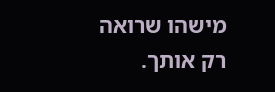מישהו שרואה רק אותך.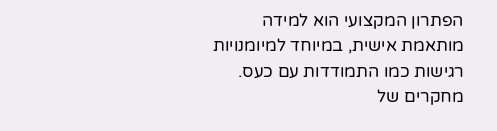הפתרון המקצועי הוא למידה מותאמת אישית, במיוחד למיומנויות רגישות כמו התמודדות עם כעס. מחקרים של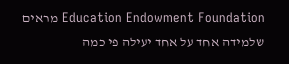Education Endowment Foundation מראים שלמידה אחד על אחד יעילה פי כמה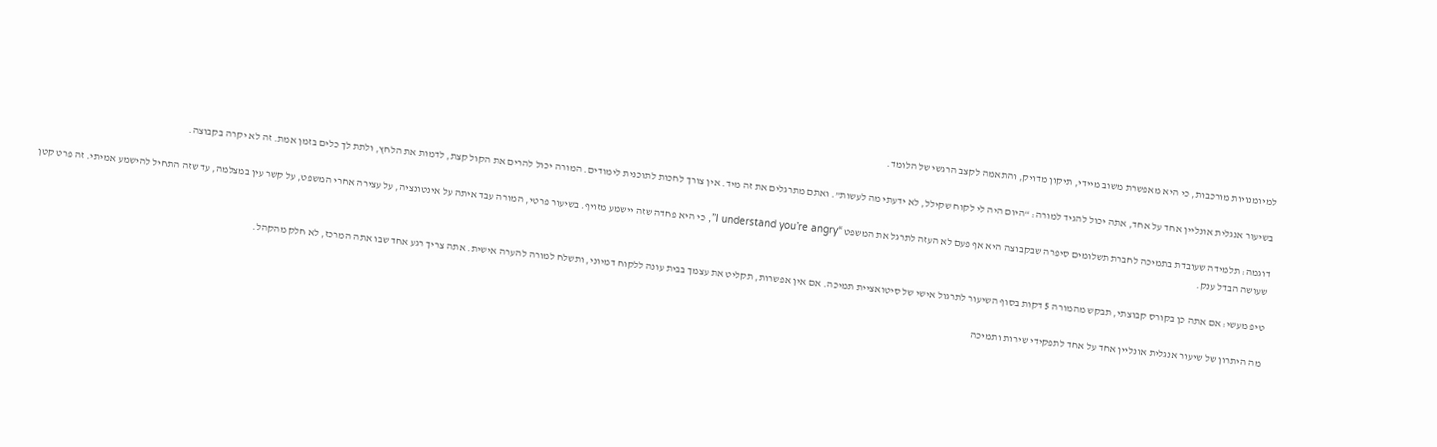למיומנויות מורכבות, כי היא מאפשרת משוב מיידי, תיקון מדויק, והתאמה לקצב הרגשי של הלומד.

בשיעור אנגלית אונליין אחד על אחד, אתה יכול להגיד למורה: “היום היה לי לקוח שקילל, לא ידעתי מה לעשות”. ואתם מתרגלים את זה מיד. אין צורך לחכות לתוכנית לימודים. המורה יכול להרים את הקול קצת, לדמות את הלחץ, ולתת לך כלים בזמן אמת. זה לא יקרה בקבוצה.

דוגמה: תלמידה שעובדת בתמיכה לחברת תשלומים סיפרה שבקבוצה היא אף פעם לא העזה לתרגל את המשפט “I understand you’re angry”, כי היא פחדה שזה יישמע מזויף. בשיעור פרטי, המורה עבד איתה על אינטונציה, על עצירה אחרי המשפט, על קשר עין במצלמה, עד שזה התחיל להישמע אמיתי. זה פרט קטן שעושה הבדל ענק.

טיפ מעשי: אם אתה כן בקורס קבוצתי, תבקש מהמורה 5 דקות בסוף השיעור לתרגול אישי של סיטואציית תמיכה. אם אין אפשרות, תקליט את עצמך בבית עונה ללקוח דמיוני, ותשלח למורה להערה אישית. אתה צריך רגע אחד שבו אתה המרכז, לא חלק מהקהל.

מה היתרון של שיעור אנגלית אונליין אחד על אחד לתפקידי שירות ותמיכה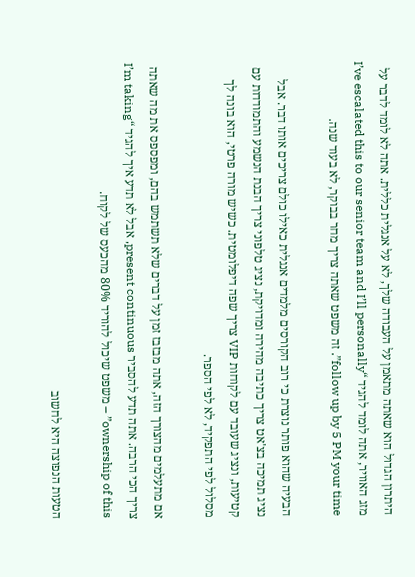היתרון הגדול הוא שאתה מתאמן על העבודה שלך, לא על אנגלית כללית. אתה לא לומד לדבר על מזג האוויר, אתה לומד להגיד “I’ve escalated this to our senior team and I’ll personally follow up by 5 PM your time”. זה משפט שאתה צריך מחר בבוקר, לא בעוד שנה.

הבעיה שהוא פותר נוצרת כי רוב הקורסים מלמדים אנגלית כאילו כולם צריכים אותו דבר. אבל נציג תמיכה בצ'אט צריך כתיבה מהירה ומדויקת, נציג טלפוני צריך הבנת הנשמע והתמודדות עם קטיעות, ונציג שעובד עם לקוחות VIP צריך שפה דיפלומטית. כשיש מורה פרטי, הוא בונה לך מסלול לפי התפקיד, לא לפי הספר.

אם מתעלמים מהצורך הזה, אתה מבזבז זמן על דברים שלא תשתמש בהם, ומפספס את מה שאתה צריך הכי הרבה. אתה תדע להסביר present continuous, אבל לא תדע איך להגיד “I’m taking ownership of this” – משפט שיכול להוריד 80% מהכעס של לקוח.

הטעות הנפוצה היא לחשוב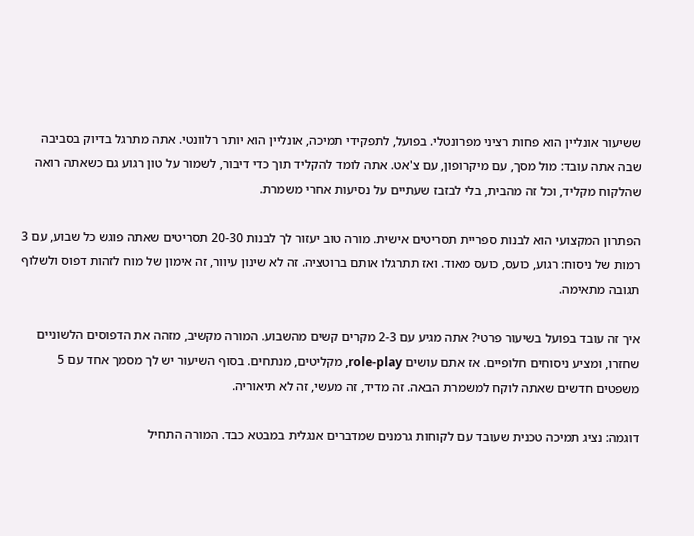ששיעור אונליין הוא פחות רציני מפרונטלי. בפועל, לתפקידי תמיכה, אונליין הוא יותר רלוונטי. אתה מתרגל בדיוק בסביבה שבה אתה עובד: מול מסך, עם מיקרופון, עם צ'אט. אתה לומד להקליד תוך כדי דיבור, לשמור על טון רגוע גם כשאתה רואה שהלקוח מקליד, וכל זה מהבית, בלי לבזבז שעתיים על נסיעות אחרי משמרת.

הפתרון המקצועי הוא לבנות ספריית תסריטים אישית. מורה טוב יעזור לך לבנות 20-30 תסריטים שאתה פוגש כל שבוע, עם 3 רמות של ניסוח: רגוע, כועס, כועס מאוד. ואז תתרגלו אותם ברוטציה. זה לא שינון עיוור, זה אימון של מוח לזהות דפוס ולשלוף תגובה מתאימה.

איך זה עובד בפועל בשיעור פרטי? אתה מגיע עם 2-3 מקרים קשים מהשבוע. המורה מקשיב, מזהה את הדפוסים הלשוניים שחזרו, ומציע ניסוחים חלופיים. אז אתם עושים role-play, מקליטים, מנתחים. בסוף השיעור יש לך מסמך אחד עם 5 משפטים חדשים שאתה לוקח למשמרת הבאה. זה מדיד, זה מעשי, זה לא תיאוריה.

דוגמה: נציג תמיכה טכנית שעובד עם לקוחות גרמנים שמדברים אנגלית במבטא כבד. המורה התחיל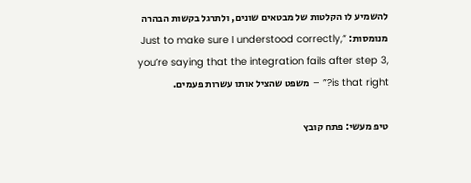להשמיע לו הקלטות של מבטאים שונים, ולתרגל בקשות הבהרה מנומסות: “Just to make sure I understood correctly, you’re saying that the integration fails after step 3, is that right?” – משפט שהציל אותו עשרות פעמים.

טיפ מעשי: פתח קובץ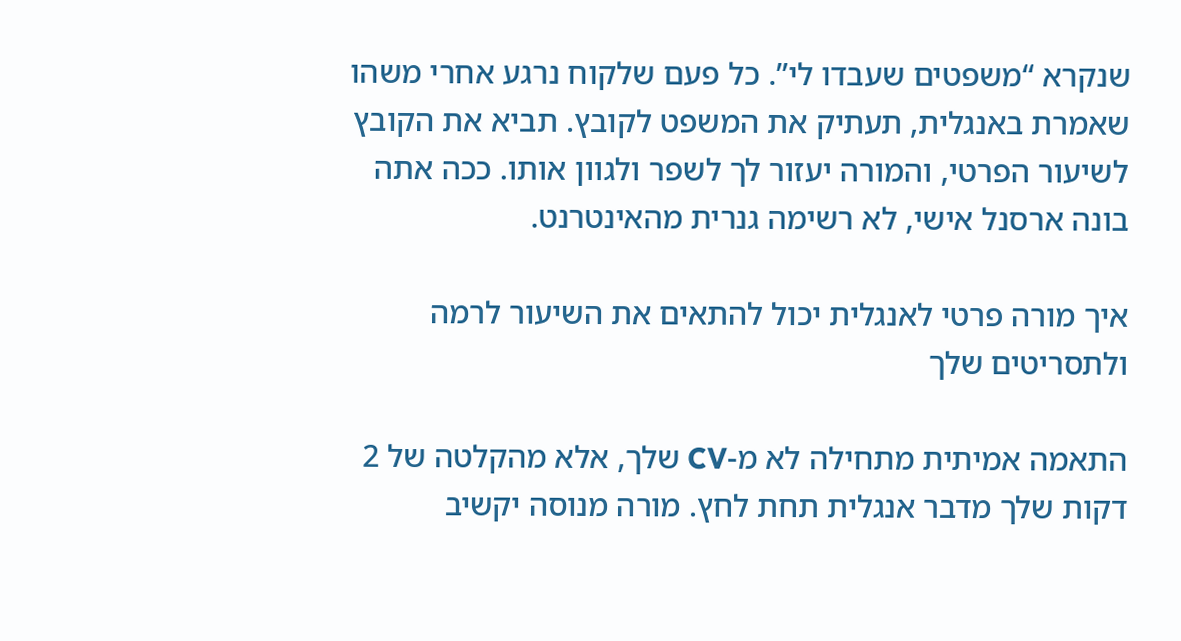שנקרא “משפטים שעבדו לי”. כל פעם שלקוח נרגע אחרי משהו שאמרת באנגלית, תעתיק את המשפט לקובץ. תביא את הקובץ לשיעור הפרטי, והמורה יעזור לך לשפר ולגוון אותו. ככה אתה בונה ארסנל אישי, לא רשימה גנרית מהאינטרנט.

איך מורה פרטי לאנגלית יכול להתאים את השיעור לרמה ולתסריטים שלך

התאמה אמיתית מתחילה לא מ-CV שלך, אלא מהקלטה של 2 דקות שלך מדבר אנגלית תחת לחץ. מורה מנוסה יקשיב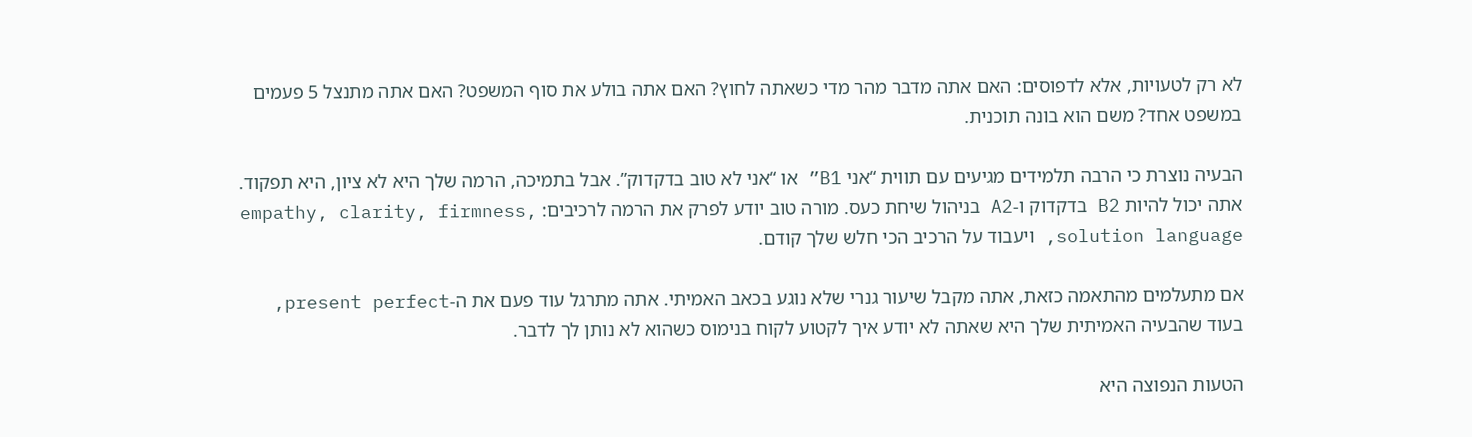לא רק לטעויות, אלא לדפוסים: האם אתה מדבר מהר מדי כשאתה לחוץ? האם אתה בולע את סוף המשפט? האם אתה מתנצל 5 פעמים במשפט אחד? משם הוא בונה תוכנית.

הבעיה נוצרת כי הרבה תלמידים מגיעים עם תווית “אני B1” או “אני לא טוב בדקדוק”. אבל בתמיכה, הרמה שלך היא לא ציון, היא תפקוד. אתה יכול להיות B2 בדקדוק ו-A2 בניהול שיחת כעס. מורה טוב יודע לפרק את הרמה לרכיבים: empathy, clarity, firmness, solution language, ויעבוד על הרכיב הכי חלש שלך קודם.

אם מתעלמים מהתאמה כזאת, אתה מקבל שיעור גנרי שלא נוגע בכאב האמיתי. אתה מתרגל עוד פעם את ה-present perfect, בעוד שהבעיה האמיתית שלך היא שאתה לא יודע איך לקטוע לקוח בנימוס כשהוא לא נותן לך לדבר.

הטעות הנפוצה היא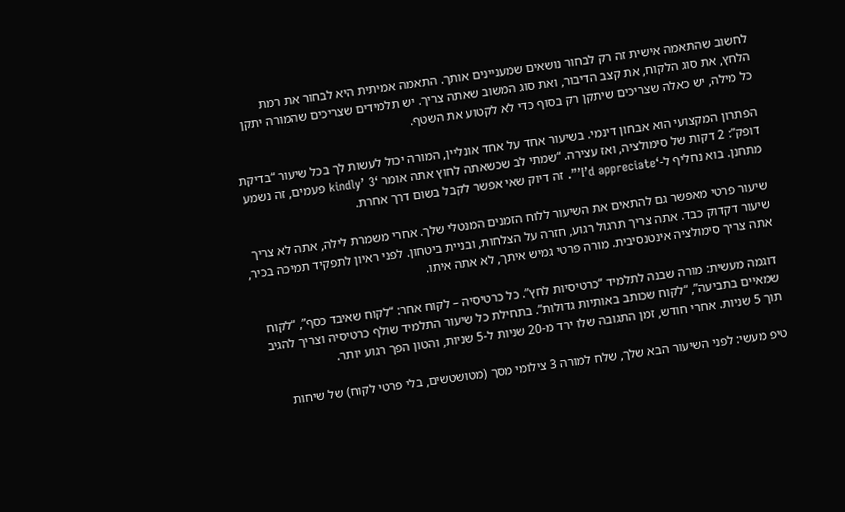לחשוב שהתאמה אישית זה רק לבחור נושאים שמעניינים אותך. התאמה אמיתית היא לבחור את רמת הלחץ, את סוג הלקוח, את קצב הדיבור, ואת סוג המשוב שאתה צריך. יש תלמידים שצריכים שהמורה יתקן כל מילה, יש כאלה שצריכים שיתקן רק בסוף כדי לא לקטוע את השטף.

הפתרון המקצועי הוא אבחון דינמי. בשיעור אחד על אחד אונליין, המורה יכול לעשות לך בכל שיעור “בדיקת דופק”: 2 דקות של סימולציה, ואז עצירה. “שמתי לב שכשאתה לחוץ אתה אומר ‘kindly’ 3 פעמים, זה נשמע מתחנן. בוא נחליף ל-‘I’d appreciate’”. זה דיוק שאי אפשר לקבל בשום דרך אחרת.

שיעור פרטי מאפשר גם להתאים את השיעור ללוח הזמנים המנטלי שלך. אחרי משמרת לילה, אתה לא צריך שיעור דקדוק כבד. אתה צריך תרגול רגוע, חזרה על הצלחות, ובניית ביטחון. לפני ראיון לתפקיד תמיכה בכיר, אתה צריך סימולציה אינטנסיבית. מורה פרטי גמיש איתך, לא אתה איתו.

דוגמה מעשית: מורה שבנה לתלמיד “כרטיסיות לחץ”. כל כרטיסיה – לקוח אחר: “לקוח שאיבד כסף”, “לקוח שמאיים בתביעה”, “לקוח שכותב באותיות גדולות”. בתחילת כל שיעור התלמיד שולף כרטיסיה וצריך להגיב תוך 5 שניות. אחרי חודש, זמן התגובה שלו ירד מ-20 שניות ל-5 שניות, והטון הפך רגוע יותר.

טיפ מעשי: לפני השיעור הבא שלך, שלח למורה 3 צילומי מסך (מטושטשים, בלי פרטי לקוח) של שיחות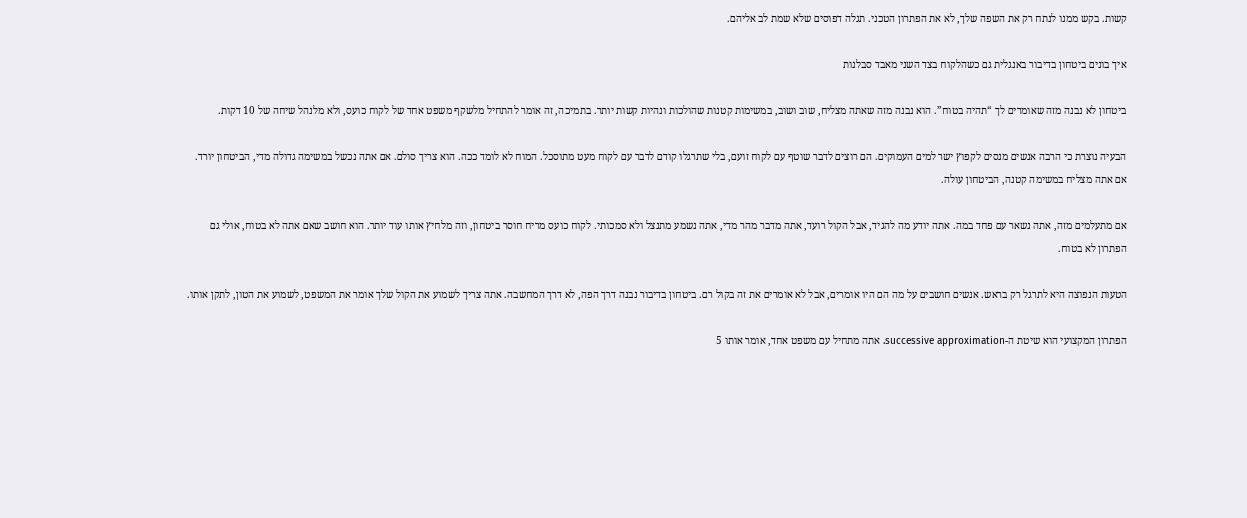קשות. בקש ממנו לנתח רק את השפה שלך, לא את הפתרון הטכני. תגלה דפוסים שלא שמת לב אליהם.

איך בונים ביטחון בדיבור באנגלית גם כשהלקוח בצד השני מאבד סבלנות

ביטחון לא נבנה מזה שאומרים לך “תהיה בטוח”. הוא נבנה מזה שאתה מצליח, שוב ושוב, במשימות קטנות שהולכות ונהיות קשות יותר. בתמיכה, זה אומר להתחיל מלשקף משפט אחד של לקוח כועס, ולא מלנהל שיחה של 10 דקות.

הבעיה נוצרת כי הרבה אנשים מנסים לקפוץ ישר למים העמוקים. הם רוצים לדבר שוטף עם לקוח זועם, בלי שתרגלו קודם לדבר עם לקוח מעט מתוסכל. המוח לא לומד ככה. הוא צריך סולם. אם אתה נכשל במשימה גדולה מדי, הביטחון יורד. אם אתה מצליח במשימה קטנה, הביטחון עולה.

אם מתעלמים מזה, אתה נשאר עם פחד במה. אתה יודע מה להגיד, אבל הקול רועד, אתה מדבר מהר מדי, אתה נשמע מתנצל ולא סמכותי. לקוח כועס מריח חוסר ביטחון, וזה מלחיץ אותו עוד יותר. הוא חושב שאם אתה לא בטוח, אולי גם הפתרון לא בטוח.

הטעות הנפוצה היא לתרגל רק בראש. אנשים חושבים על מה הם היו אומרים, אבל לא אומרים את זה בקול רם. ביטחון בדיבור נבנה דרך הפה, לא דרך המחשבה. אתה צריך לשמוע את הקול שלך אומר את המשפט, לשמוע את הטון, לתקן אותו.

הפתרון המקצועי הוא שיטת ה-successive approximation. אתה מתחיל עם משפט אחד, אומר אותו 5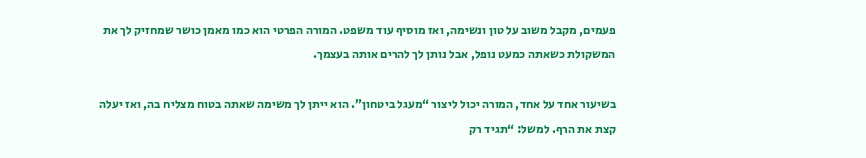פעמים, מקבל משוב על טון ונשימה, ואז מוסיף עוד משפט. המורה הפרטי הוא כמו מאמן כושר שמחזיק לך את המשקולת כשאתה כמעט נופל, אבל נותן לך להרים אותה בעצמך.

בשיעור אחד על אחד, המורה יכול ליצור “מעגל ביטחון”. הוא ייתן לך משימה שאתה בטוח מצליח בה, ואז יעלה קצת את הרף. למשל: “תגיד רק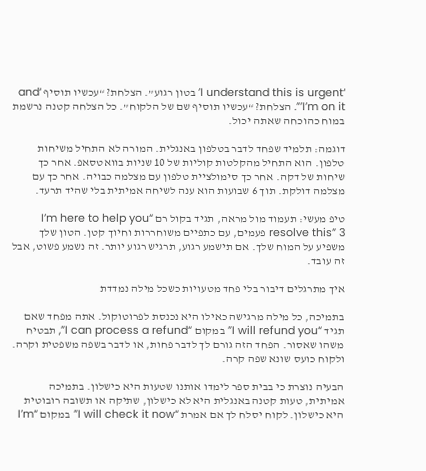‘I understand this is urgent’ בטון רגוע”. הצלחת? “עכשיו תוסיף ‘and I’m on it’”. הצלחת? “עכשיו תוסיף שם של הלקוח”. כל הצלחה קטנה נרשמת במוח כהוכחה שאתה יכול.

דוגמה: תלמיד שפחד לדבר בטלפון באנגלית. המורה לא התחיל משיחות טלפון. הוא התחיל מהקלטות קוליות של 10 שניות בוואטסאפ. אחר כך שיחות של דקה. אחר כך סימולציית טלפון עם מצלמה כבויה. אחר כך עם מצלמה דולקת. תוך 6 שבועות הוא ענה לשיחה אמיתית בלי שהיד תרעד.

טיפ מעשי: תעמוד מול מראה, תגיד בקול רם “I’m here to help you resolve this” 3 פעמים, עם כתפיים משוחררות וחיוך קטן. הטון שלך משפיע על המוח שלך. אם תישמע רגוע, תרגיש רגוע יותר. זה נשמע פשוט, אבל זה עובד.

איך מתרגלים דיבור בלי פחד מטעויות כשכל מילה נמדדת

בתמיכה, כל מילה מרגישה כאילו היא נכנסת לפרוטוקול. אתה מפחד שאם תגיד “I will refund you” במקום “I can process a refund”, תבטיח משהו שאסור. הפחד הזה גורם לך לדבר פחות, או לדבר בשפה משפטית וקרה. ולקוח כועס שונא שפה קרה.

הבעיה נוצרת כי בבית ספר לימדו אותנו שטעות היא כישלון. בתמיכה אמיתית, טעות קטנה באנגלית היא לא כישלון, שתיקה או תשובה רובוטית היא כישלון. לקוח יסלח לך אם אמרת “I will check it now” במקום “I’m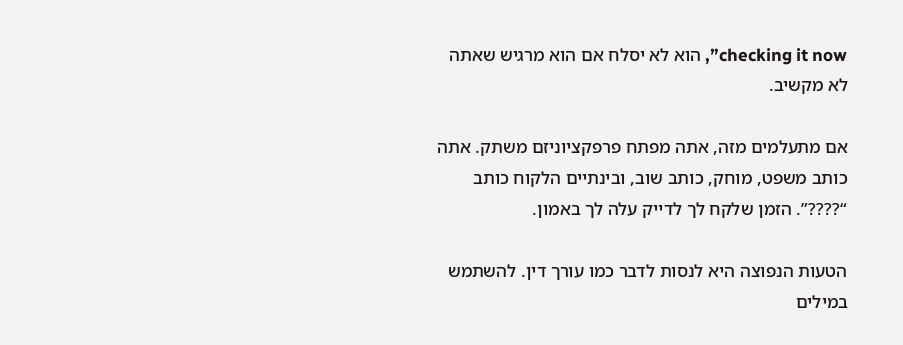checking it now”, הוא לא יסלח אם הוא מרגיש שאתה לא מקשיב.

אם מתעלמים מזה, אתה מפתח פרפקציוניזם משתק. אתה כותב משפט, מוחק, כותב שוב, ובינתיים הלקוח כותב “????”. הזמן שלקח לך לדייק עלה לך באמון.

הטעות הנפוצה היא לנסות לדבר כמו עורך דין. להשתמש במילים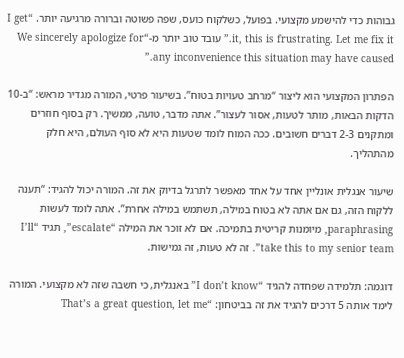גבוהות כדי להישמע מקצועי. בפועל, כשלקוח כועס, שפה פשוטה וברורה מרגיעה יותר. “I get it, this is frustrating. Let me fix it.” עובד טוב יותר מ-“We sincerely apologize for any inconvenience this situation may have caused.”

הפתרון המקצועי הוא ליצור “מרחב טעויות בטוח”. בשיעור פרטי, המורה מגדיר מראש: “ב-10 הדקות הבאות, מותר לטעות, אסור לעצור”. אתה מדבר, טועה, ממשיך. רק בסוף חוזרים ומתקנים 2-3 דברים חשובים. ככה המוח לומד שטעות היא לא סוף העולם, היא חלק מהתהליך.

שיעור אנגלית אונליין אחד על אחד מאפשר לתרגל בדיוק את זה. המורה יכול להגיד: “תענה ללקוח הזה, גם אם אתה לא בטוח במילה, תשתמש במילה אחרת”. אתה לומד לעשות paraphrasing, מיומנות קריטית בתמיכה. אם לא זוכר את המילה “escalate”, תגיד “I’ll take this to my senior team”. זה לא טעות, זה גמישות.

דוגמה: תלמידה שפחדה להגיד “I don’t know” באנגלית, כי חשבה שזה לא מקצועי. המורה לימד אותה 5 דרכים להגיד את זה בביטחון: “That’s a great question, let me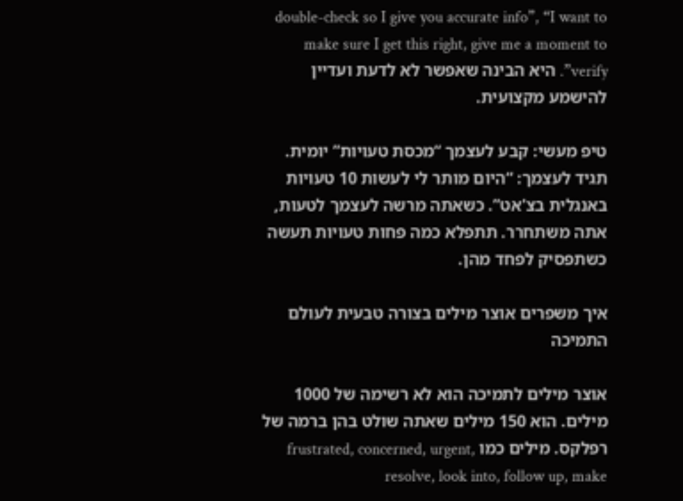double-check so I give you accurate info”, “I want to make sure I get this right, give me a moment to verify”. היא הבינה שאפשר לא לדעת ועדיין להישמע מקצועית.

טיפ מעשי: קבע לעצמך “מכסת טעויות” יומית. תגיד לעצמך: “היום מותר לי לעשות 10 טעויות באנגלית בצ'אט”. כשאתה מרשה לעצמך לטעות, אתה משתחרר. תתפלא כמה פחות טעויות תעשה כשתפסיק לפחד מהן.

איך משפרים אוצר מילים בצורה טבעית לעולם התמיכה

אוצר מילים לתמיכה הוא לא רשימה של 1000 מילים. הוא 150 מילים שאתה שולט בהן ברמה של רפלקס. מילים כמו frustrated, concerned, urgent, resolve, look into, follow up, make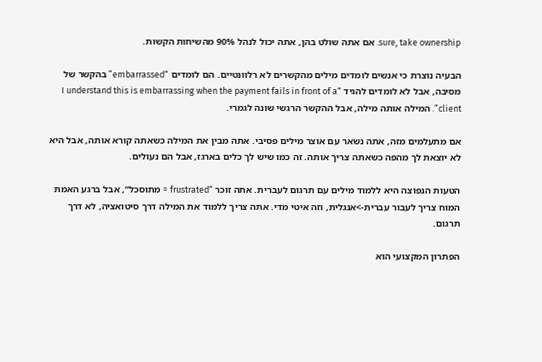sure, take ownership. אם אתה שולט בהן, אתה יכול לנהל 90% מהשיחות הקשות.

הבעיה נוצרת כי אנשים לומדים מילים מהקשרים לא רלוונטיים. הם לומדים “embarrassed” בהקשר של מסיבה, אבל לא לומדים להגיד “I understand this is embarrassing when the payment fails in front of a client”. המילה אותה מילה, אבל ההקשר הרגשי שונה לגמרי.

אם מתעלמים מזה, אתה נשאר עם אוצר מילים פסיבי. אתה מבין את המילה כשאתה קורא אותה, אבל היא לא יוצאת לך מהפה כשאתה צריך אותה. זה כמו שיש לך כלים בארגז, אבל הם נעולים.

הטעות הנפוצה היא ללמוד מילים עם תרגום לעברית. אתה זוכר “frustrated = מתוסכל”, אבל ברגע האמת המוח צריך לעבור עברית->אנגלית, וזה איטי מדי. אתה צריך ללמוד את המילה דרך סיטואציה, לא דרך תרגום.

הפתרון המקצועי הוא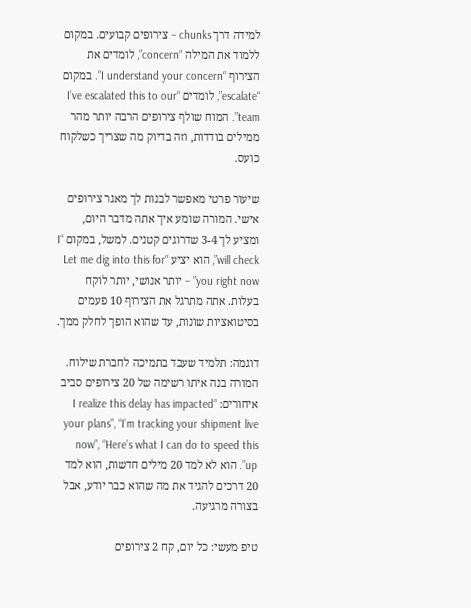למידה דרך chunks – צירופים קבועים. במקום ללמוד את המילה “concern”, לומדים את הצירוף “I understand your concern”. במקום “escalate”, לומדים “I’ve escalated this to our team”. המוח שולף צירופים הרבה יותר מהר ממילים בודדות, וזה בדיוק מה שצריך כשלקוח כועס.

שיעור פרטי מאפשר לבנות לך מאגר צירופים אישי. המורה שומע איך אתה מדבר היום, ומציע לך 3-4 שדרוגים קטנים. למשל, במקום “I will check”, הוא יציע “Let me dig into this for you right now” – יותר אנושי, יותר לוקח בעלות. אתה מתרגל את הצירוף 10 פעמים בסיטואציות שונות, עד שהוא הופך לחלק ממך.

דוגמה: תלמיד שעבד בתמיכה לחברת שילוח. המורה בנה איתו רשימה של 20 צירופים סביב איחורים: “I realize this delay has impacted your plans”, “I’m tracking your shipment live now”, “Here’s what I can do to speed this up”. הוא לא למד 20 מילים חדשות, הוא למד 20 דרכים להגיד את מה שהוא כבר יודע, אבל בצורה מרגיעה.

טיפ מעשי: כל יום, קח 2 צירופים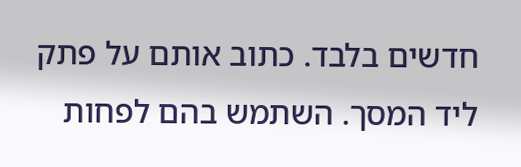חדשים בלבד. כתוב אותם על פתק ליד המסך. השתמש בהם לפחות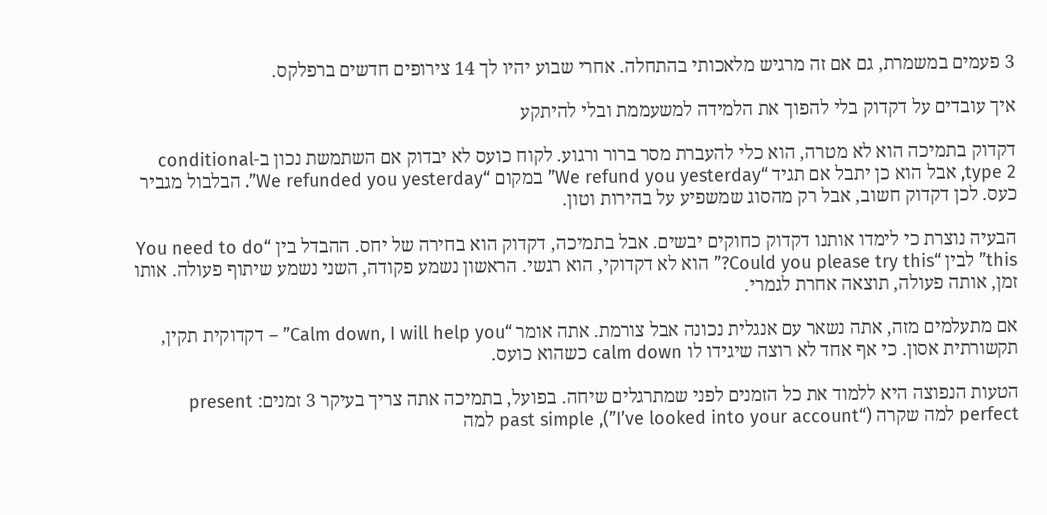3 פעמים במשמרת, גם אם זה מרגיש מלאכותי בהתחלה. אחרי שבוע יהיו לך 14 צירופים חדשים ברפלקס.

איך עובדים על דקדוק בלי להפוך את הלמידה למשעממת ובלי להיתקע

דקדוק בתמיכה הוא לא מטרה, הוא כלי להעברת מסר ברור ורגוע. לקוח כועס לא יבדוק אם השתמשת נכון ב-conditional type 2, אבל הוא כן יתבל אם תגיד “We refund you yesterday” במקום “We refunded you yesterday”. הבלבול מגביר כעס. לכן דקדוק חשוב, אבל רק מהסוג שמשפיע על בהירות וטון.

הבעיה נוצרת כי לימדו אותנו דקדוק כחוקים יבשים. אבל בתמיכה, דקדוק הוא בחירה של יחס. ההבדל בין “You need to do this” לבין “Could you please try this?” הוא לא דקדוקי, הוא רגשי. הראשון נשמע פקודה, השני נשמע שיתוף פעולה. אותו זמן, אותה פעולה, תוצאה אחרת לגמרי.

אם מתעלמים מזה, אתה נשאר עם אנגלית נכונה אבל צורמת. אתה אומר “Calm down, I will help you” – דקדוקית תקין, תקשורתית אסון. כי אף אחד לא רוצה שיגידו לו calm down כשהוא כועס.

הטעות הנפוצה היא ללמוד את כל הזמנים לפני שמתרגלים שיחה. בפועל, בתמיכה אתה צריך בעיקר 3 זמנים: present perfect למה שקרה (“I’ve looked into your account”), past simple למה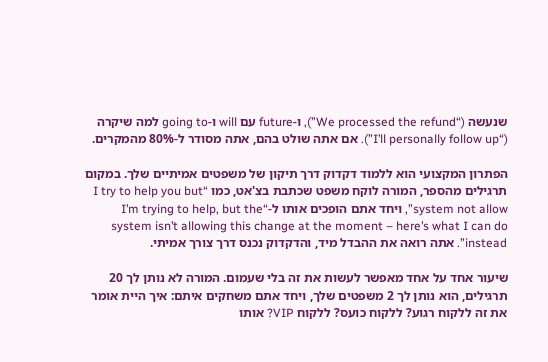שנעשה (“We processed the refund”), ו-future עם will ו-going to למה שיקרה (“I’ll personally follow up”). אם אתה שולט בהם, אתה מסודר ל-80% מהמקרים.

הפתרון המקצועי הוא ללמוד דקדוק דרך תיקון של משפטים אמיתיים שלך. במקום תרגילים מהספר, המורה לוקח משפט שכתבת בצ'אט, כמו “I try to help you but system not allow”, ויחד אתם הופכים אותו ל-“I’m trying to help, but the system isn’t allowing this change at the moment – here’s what I can do instead”. אתה רואה את ההבדל מיד, והדקדוק נכנס דרך צורך אמיתי.

שיעור אחד על אחד מאפשר לעשות את זה בלי שעמום. המורה לא נותן לך 20 תרגילים, הוא נותן לך 2 משפטים שלך, ויחד אתם משחקים איתם: איך היית אומר את זה ללקוח רגוע? ללקוח כועס? ללקוח VIP? אותו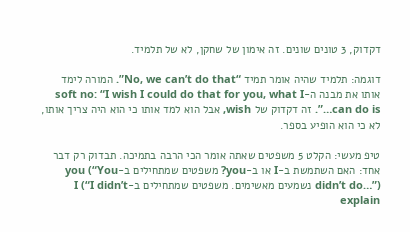דקדוק, 3 טונים שונים. זה אימון של שחקן, לא של תלמיד.

דוגמה: תלמיד שהיה אומר תמיד “No, we can’t do that”. המורה לימד אותו את מבנה ה-soft no: “I wish I could do that for you, what I can do is…”. זה דקדוק של wish, אבל הוא למד אותו כי הוא היה צריך אותו, לא כי הוא הופיע בספר.

טיפ מעשי: הקלט 5 משפטים שאתה אומר הכי הרבה בתמיכה. תבדוק רק דבר אחד: האם השתמשת ב-I או ב-you? משפטים שמתחילים ב-you (“You didn’t do…”) נשמעים מאשימים. משפטים שמתחילים ב-I (“I didn’t explain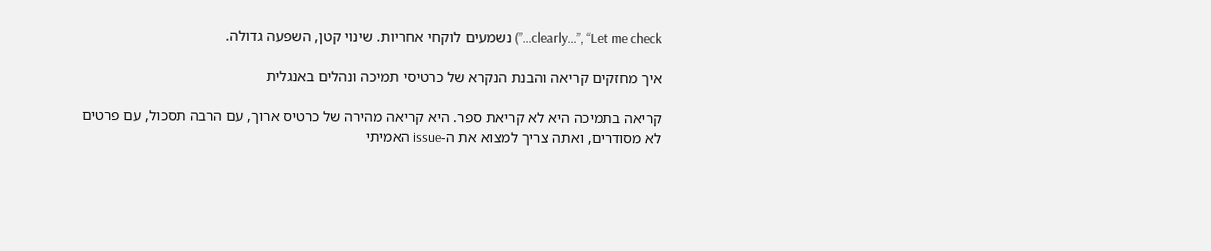clearly…”, “Let me check…”) נשמעים לוקחי אחריות. שינוי קטן, השפעה גדולה.

איך מחזקים קריאה והבנת הנקרא של כרטיסי תמיכה ונהלים באנגלית

קריאה בתמיכה היא לא קריאת ספר. היא קריאה מהירה של כרטיס ארוך, עם הרבה תסכול, עם פרטים לא מסודרים, ואתה צריך למצוא את ה-issue האמיתי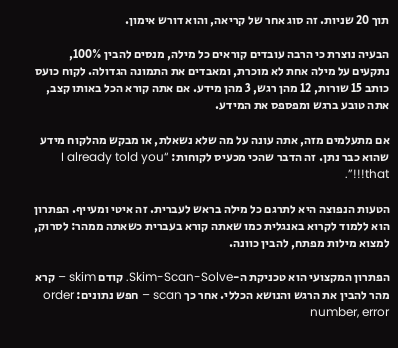תוך 20 שניות. זה סוג אחר של קריאה, והוא דורש אימון.

הבעיה נוצרת כי הרבה עובדים קוראים כל מילה, מנסים להבין 100%, נתקעים על מילה אחת לא מוכרת, ומאבדים את התמונה הגדולה. לקוח כועס כותב 15 שורות, 12 מהן רגש, 3 מהן מידע. אם אתה קורא הכל באותו קצב, אתה טובע ברגש ומפספס את המידע.

אם מתעלמים מזה, אתה עונה על מה שלא נשאלת, או מבקש מהלקוח מידע שהוא כבר נתן. זה הדבר שהכי מכעיס לקוחות: “I already told you that!!!”.

הטעות הנפוצה היא לתרגם כל מילה בראש לעברית. זה איטי ומעייף. הפתרון הוא ללמוד לקרוא באנגלית כמו שאתה קורא בעברית כשאתה ממהר: לסרוק, למצוא מילות מפתח, להבין כוונה.

הפתרון המקצועי הוא טכניקת ה-Skim-Scan-Solve. קודם skim – קרא מהר להבין את הרגש והנושא הכללי. אחר כך scan – חפש נתונים: order number, error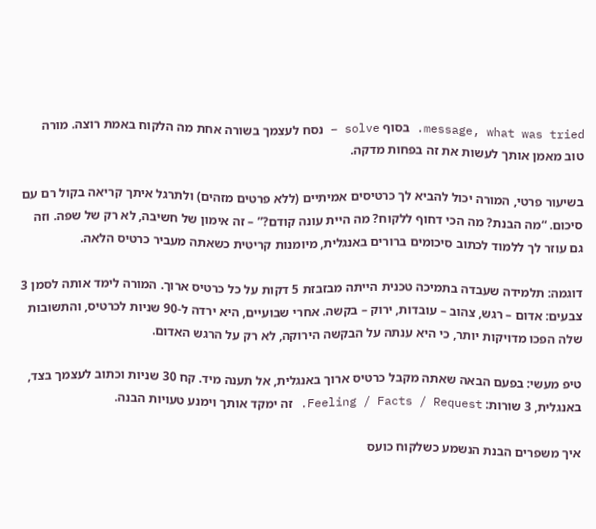message, what was tried. בסוף solve – נסח לעצמך בשורה אחת מה הלקוח באמת רוצה. מורה טוב מאמן אותך לעשות את זה בפחות מדקה.

בשיעור פרטי, המורה יכול להביא לך כרטיסים אמיתיים (ללא פרטים מזהים) ולתרגל איתך קריאה בקול רם עם סיכום. “מה הבנת? מה הכי דחוף ללקוח? מה היית עונה קודם?” – זה אימון של חשיבה, לא רק של שפה. וזה גם עוזר לך ללמוד לכתוב סיכומים ברורים באנגלית, מיומנות קריטית כשאתה מעביר כרטיס הלאה.

דוגמה: תלמידה שעבדה בתמיכה טכנית הייתה מבזבזת 5 דקות על כל כרטיס ארוך. המורה לימד אותה לסמן 3 צבעים: אדום – רגש, צהוב – עובדות, ירוק – בקשה. אחרי שבועיים, היא ירדה ל-90 שניות לכרטיס, והתשובות שלה הפכו מדויקות יותר, כי היא ענתה על הבקשה הירוקה, לא רק על הרגש האדום.

טיפ מעשי: בפעם הבאה שאתה מקבל כרטיס ארוך באנגלית, אל תענה מיד. קח 30 שניות וכתוב לעצמך בצד, באנגלית, 3 שורות: Feeling / Facts / Request. זה ימקד אותך וימנע טעויות הבנה.

איך משפרים הבנת הנשמע כשלקוח כועס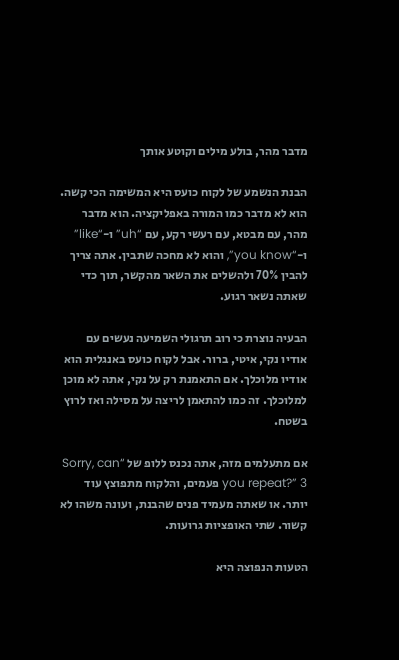מדבר מהר, בולע מילים וקוטע אותך

הבנת הנשמע של לקוח כועס היא המשימה הכי קשה. הוא לא מדבר כמו המורה באפליקציה. הוא מדבר מהר, עם מבטא, עם רעשי רקע, עם “uh” ו-“like” ו-“you know”, והוא לא מחכה שתבין. אתה צריך להבין 70% ולהשלים את השאר מהקשר, תוך כדי שאתה נשאר רגוע.

הבעיה נוצרת כי רוב תרגולי השמיעה נעשים עם אודיו נקי, איטי, ברור. אבל לקוח כועס באנגלית הוא אודיו מלוכלך. אם התאמנת רק על נקי, אתה לא מוכן למלוכלך. זה כמו להתאמן לריצה על מסילה ואז לרוץ בשטח.

אם מתעלמים מזה, אתה נכנס ללופ של “Sorry, can you repeat?” 3 פעמים, והלקוח מתפוצץ עוד יותר. או שאתה מעמיד פנים שהבנת, ועונה משהו לא קשור. שתי האופציות גרועות.

הטעות הנפוצה היא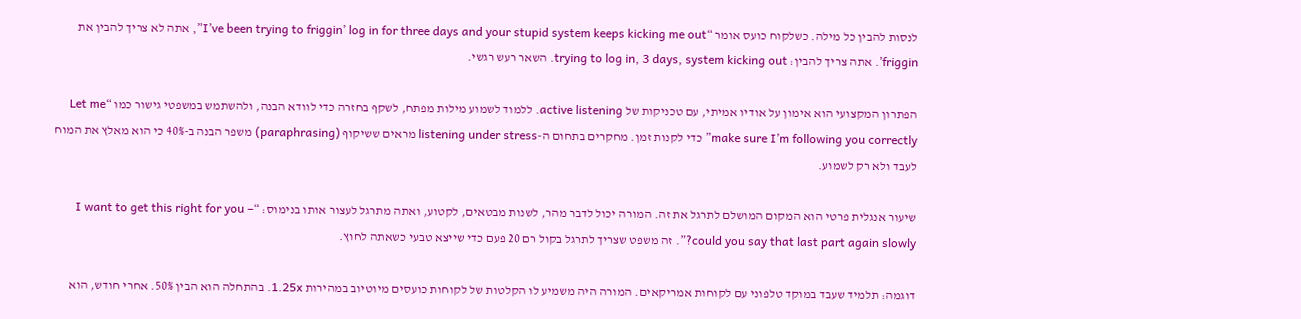לנסות להבין כל מילה. כשלקוח כועס אומר “I’ve been trying to friggin’ log in for three days and your stupid system keeps kicking me out”, אתה לא צריך להבין את friggin’. אתה צריך להבין: trying to log in, 3 days, system kicking out. השאר רעש רגשי.

הפתרון המקצועי הוא אימון על אודיו אמיתי, עם טכניקות של active listening. ללמוד לשמוע מילות מפתח, לשקף בחזרה כדי לוודא הבנה, ולהשתמש במשפטי גישור כמו “Let me make sure I’m following you correctly” כדי לקנות זמן. מחקרים בתחום ה-listening under stress מראים ששיקוף (paraphrasing) משפר הבנה ב-40% כי הוא מאלץ את המוח לעבד ולא רק לשמוע.

שיעור אנגלית פרטי הוא המקום המושלם לתרגל את זה. המורה יכול לדבר מהר, לשנות מבטאים, לקטוע, ואתה מתרגל לעצור אותו בנימוס: “I want to get this right for you – could you say that last part again slowly?”. זה משפט שצריך לתרגל בקול רם 20 פעם כדי שייצא טבעי כשאתה לחוץ.

דוגמה: תלמיד שעבד במוקד טלפוני עם לקוחות אמריקאים. המורה היה משמיע לו הקלטות של לקוחות כועסים מיוטיוב במהירות 1.25x. בהתחלה הוא הבין 50%. אחרי חודש, הוא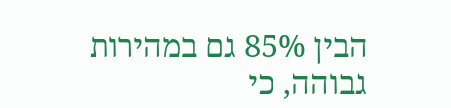הבין 85% גם במהירות גבוהה, כי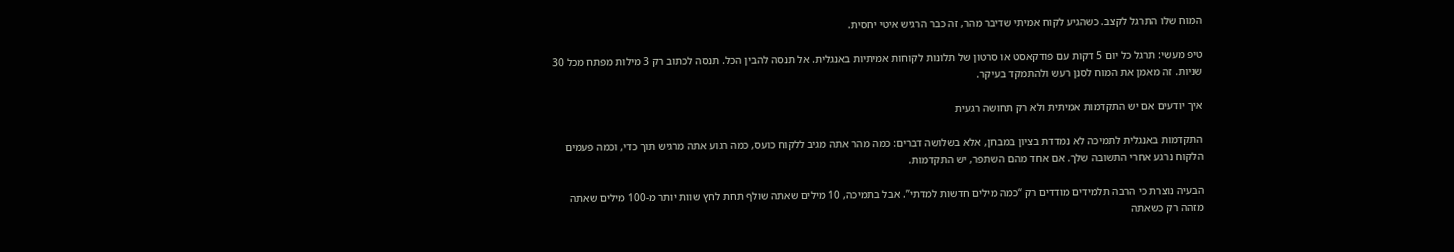המוח שלו התרגל לקצב. כשהגיע לקוח אמיתי שדיבר מהר, זה כבר הרגיש איטי יחסית.

טיפ מעשי: תרגל כל יום 5 דקות עם פודקאסט או סרטון של תלונות לקוחות אמיתיות באנגלית. אל תנסה להבין הכל. תנסה לכתוב רק 3 מילות מפתח מכל 30 שניות. זה מאמן את המוח לסנן רעש ולהתמקד בעיקר.

איך יודעים אם יש התקדמות אמיתית ולא רק תחושה רגעית

התקדמות באנגלית לתמיכה לא נמדדת בציון במבחן, אלא בשלושה דברים: כמה מהר אתה מגיב ללקוח כועס, כמה רגוע אתה מרגיש תוך כדי, וכמה פעמים הלקוח נרגע אחרי התשובה שלך. אם אחד מהם השתפר, יש התקדמות.

הבעיה נוצרת כי הרבה תלמידים מודדים רק “כמה מילים חדשות למדתי”. אבל בתמיכה, 10 מילים שאתה שולף תחת לחץ שוות יותר מ-100 מילים שאתה מזהה רק כשאתה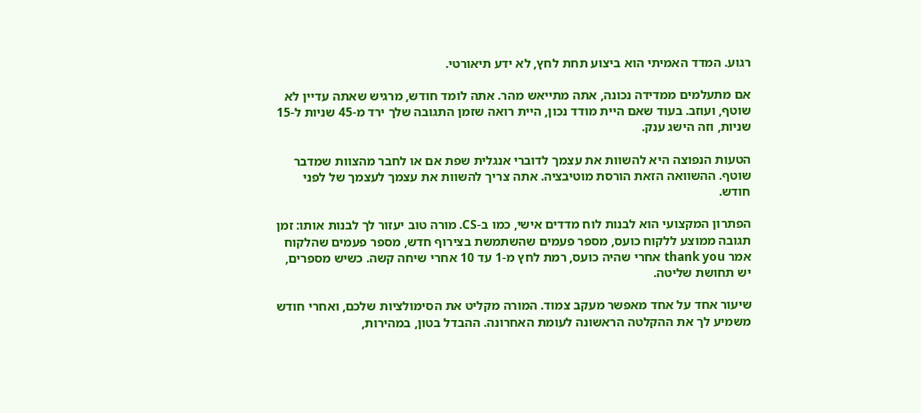רגוע. המדד האמיתי הוא ביצוע תחת לחץ, לא ידע תיאורטי.

אם מתעלמים ממדידה נכונה, אתה מתייאש מהר. אתה לומד חודש, מרגיש שאתה עדיין לא שוטף, ועוזב. בעוד שאם היית מודד נכון, היית רואה שזמן התגובה שלך ירד מ-45 שניות ל-15 שניות, וזה הישג ענק.

הטעות הנפוצה היא להשוות את עצמך לדוברי אנגלית שפת אם או לחבר מהצוות שמדבר שוטף. ההשוואה הזאת הורסת מוטיבציה. אתה צריך להשוות את עצמך לעצמך של לפני חודש.

הפתרון המקצועי הוא לבנות לוח מדדים אישי, כמו ב-CS. מורה טוב יעזור לך לבנות אותו: זמן תגובה ממוצע ללקוח כועס, מספר פעמים שהשתמשת בצירוף חדש, מספר פעמים שהלקוח אמר thank you אחרי שהיה כועס, רמת לחץ מ-1 עד 10 אחרי שיחה קשה. כשיש מספרים, יש תחושת שליטה.

שיעור אחד על אחד מאפשר מעקב צמוד. המורה מקליט את הסימולציות שלכם, ואחרי חודש משמיע לך את ההקלטה הראשונה לעומת האחרונה. ההבדל בטון, במהירות,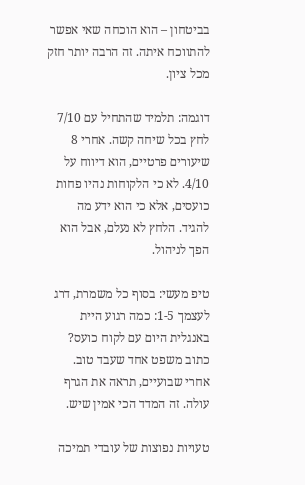בביטחון – הוא הוכחה שאי אפשר להתווכח איתה. זה הרבה יותר חזק מכל ציון.

דוגמה: תלמיד שהתחיל עם 7/10 לחץ בכל שיחה קשה. אחרי 8 שיעורים פרטיים, הוא דיווח על 4/10. לא כי הלקוחות נהיו פחות כועסים, אלא כי הוא ידע מה להגיד. הלחץ לא נעלם, אבל הוא הפך לניהול.

טיפ מעשי: בסוף כל משמרת, דרג לעצמך 1-5: כמה רגוע היית באנגלית היום עם לקוח כועס? כתוב משפט אחד שעבד טוב. אחרי שבועיים, תראה את הגרף עולה. זה המדד הכי אמין שיש.

טעויות נפוצות של עובדי תמיכה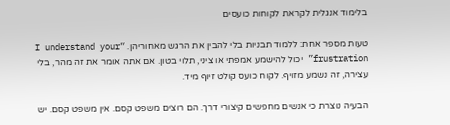בלימוד אנגלית לקראת לקוחות כועסים

טעות מספר אחת: ללמוד תבניות בלי להבין את הרגש מאחוריהן. “I understand your frustration” יכול להישמע אמפתי או ציני, תלוי בטון. אם אתה אומר את זה מהר, בלי עצירה, זה נשמע מזויף. לקוח כועס קולט זיוף מיד.

הבעיה נוצרת כי אנשים מחפשים קיצורי דרך. הם רוצים משפט קסם. אין משפט קסם. יש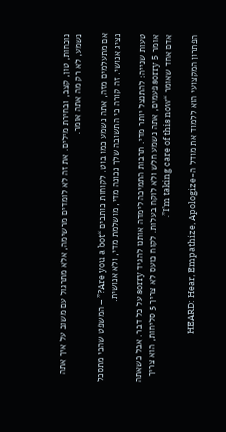נוכחות, טון, קצב, ובחירת מילים. את זה לא לומדים מרשימה, אלא מתרגול עם משוב על איך אתה נשמע, לא רק מה אתה אומר.

אם מתעלמים מזה, אתה נשמע כמו בוט. לקוחות כותבים “Are you a bot?” – המשפט שהכי מתסכל נציג אנושי. זה קורה כי התשובה שלך נכונה מדי, מושלמת מדי, ולא אנושית.

טעות שנייה: להתנצל יותר מדי. תרבות התמיכה לימדה אותנו להגיד sorry על כל דבר. אבל כשאתה אומר sorry 5 פעמים, אתה נשמע חלש ולא לוקח בעלות. לקוח כועס לא צריך 5 סליחות, הוא צריך אדם אחד שאומר “I’m taking care of this now”.

הפתרון המקצועי הוא ללמוד את מודל ה-HEARD: Hear, Empathize, Apologize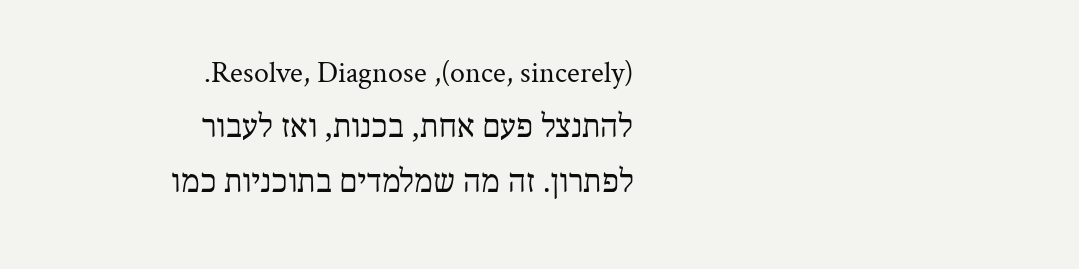(once, sincerely), Resolve, Diagnose. להתנצל פעם אחת, בכנות, ואז לעבור לפתרון. זה מה שמלמדים בתוכניות כמו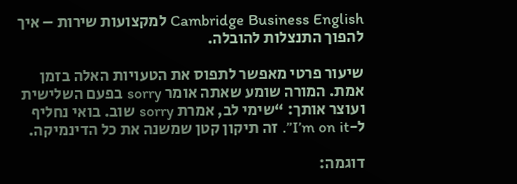Cambridge Business English למקצועות שירות – איך להפוך התנצלות להובלה.

שיעור פרטי מאפשר לתפוס את הטעויות האלה בזמן אמת. המורה שומע שאתה אומר sorry בפעם השלישית ועוצר אותך: “שימי לב, אמרת sorry שוב. בואי נחליף ל-I’m on it”. זה תיקון קטן שמשנה את כל הדינמיקה.

דוגמה: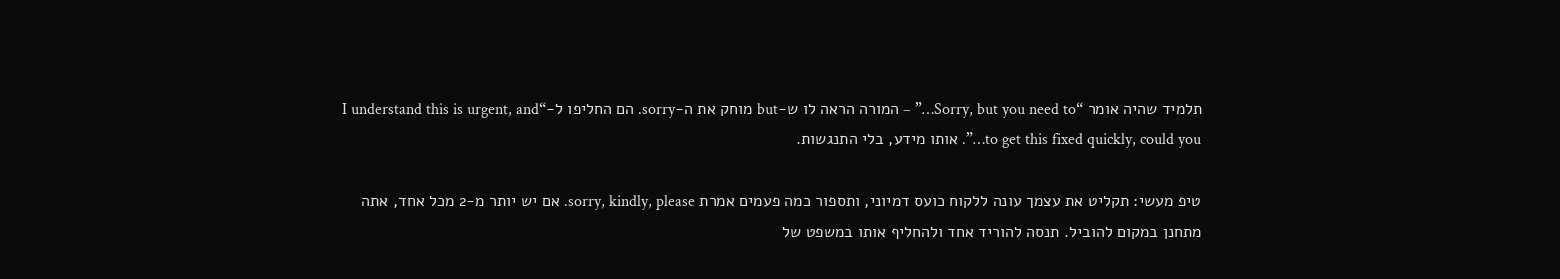תלמיד שהיה אומר “Sorry, but you need to…” – המורה הראה לו ש-but מוחק את ה-sorry. הם החליפו ל-“I understand this is urgent, and to get this fixed quickly, could you…”. אותו מידע, בלי התנגשות.

טיפ מעשי: תקליט את עצמך עונה ללקוח כועס דמיוני, ותספור כמה פעמים אמרת sorry, kindly, please. אם יש יותר מ-2 מכל אחד, אתה מתחנן במקום להוביל. תנסה להוריד אחד ולהחליף אותו במשפט של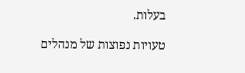בעלות.

טעויות נפוצות של מנהלים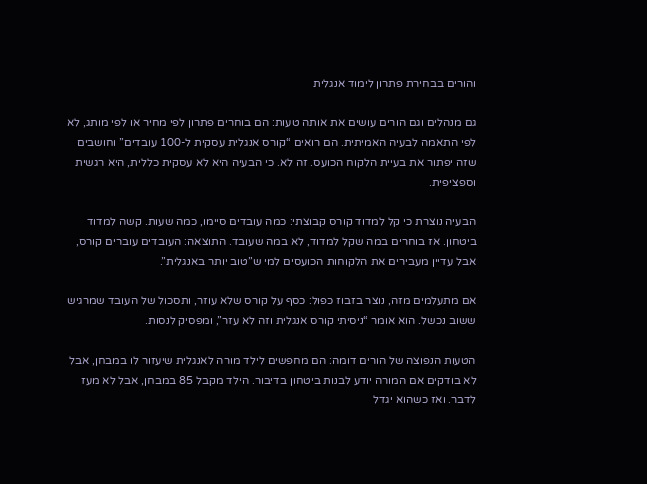והורים בבחירת פתרון לימוד אנגלית

גם מנהלים וגם הורים עושים את אותה טעות: הם בוחרים פתרון לפי מחיר או לפי מותג, לא לפי התאמה לבעיה האמיתית. הם רואים “קורס אנגלית עסקית ל-100 עובדים” וחושבים שזה יפתור את בעיית הלקוח הכועס. זה לא. כי הבעיה היא לא עסקית כללית, היא רגשית וספציפית.

הבעיה נוצרת כי קל למדוד קורס קבוצתי: כמה עובדים סיימו, כמה שעות. קשה למדוד ביטחון. אז בוחרים במה שקל למדוד, לא במה שעובד. התוצאה: העובדים עוברים קורס, אבל עדיין מעבירים את הלקוחות הכועסים למי ש”טוב יותר באנגלית”.

אם מתעלמים מזה, נוצר בזבוז כפול: כסף על קורס שלא עוזר, ותסכול של העובד שמרגיש ששוב נכשל. הוא אומר “ניסיתי קורס אנגלית וזה לא עזר”, ומפסיק לנסות.

הטעות הנפוצה של הורים דומה: הם מחפשים לילד מורה לאנגלית שיעזור לו במבחן, אבל לא בודקים אם המורה יודע לבנות ביטחון בדיבור. הילד מקבל 85 במבחן, אבל לא מעז לדבר. ואז כשהוא יגדל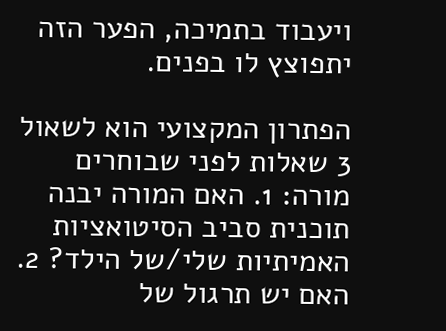ויעבוד בתמיכה, הפער הזה יתפוצץ לו בפנים.

הפתרון המקצועי הוא לשאול 3 שאלות לפני שבוחרים מורה: 1. האם המורה יבנה תוכנית סביב הסיטואציות האמיתיות שלי/של הילד? 2. האם יש תרגול של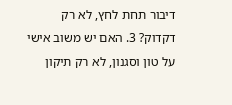דיבור תחת לחץ, לא רק דקדוק? 3. האם יש משוב אישי על טון וסגנון, לא רק תיקון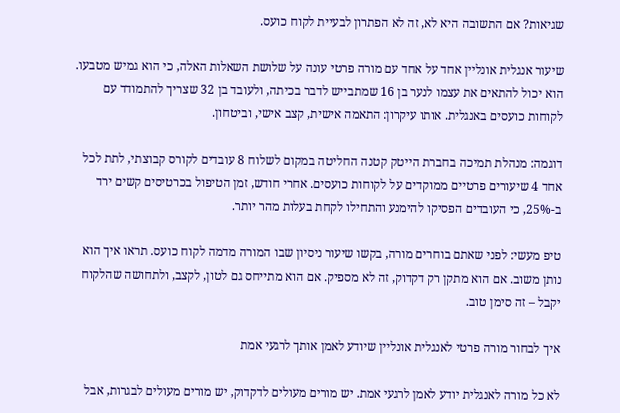שגיאות? אם התשובה היא לא, זה לא הפתרון לבעיית לקוח כועס.

שיעור אנגלית אונליין אחד על אחד עם מורה פרטי עונה על שלושת השאלות האלה, כי הוא גמיש מטבעו. הוא יכול להתאים את עצמו לנער בן 16 שמתבייש לדבר בכיתה, ולעובד בן 32 שצריך להתמודד עם לקוחות כועסים באנגלית. אותו עיקרון: התאמה אישית, קצב אישי, וביטחון.

דוגמה: מנהלת תמיכה בחברת הייטק קטנה החליטה במקום לשלוח 8 עובדים לקורס קבוצתי, לתת לכל אחד 4 שיעורים פרטיים ממוקדים על לקוחות כועסים. אחרי חודש, זמן הטיפול בכרטיסים קשים ירד ב-25%, כי העובדים הפסיקו להימנע והתחילו לקחת בעלות מהר יותר.

טיפ מעשי: לפני שאתם בוחרים מורה, בקשו שיעור ניסיון שבו המורה מדמה לקוח כועס. תראו איך הוא נותן משוב. אם הוא מתקן רק דקדוק, זה לא מספיק. אם הוא מתייחס גם לטון, לקצב, ולתחושה שהלקוח יקבל – זה סימן טוב.

איך לבחור מורה פרטי לאנגלית אונליין שיודע לאמן אותך לרגעי אמת

לא כל מורה לאנגלית יודע לאמן לרגעי אמת. יש מורים מעולים לדקדוק, יש מורים מעולים לבגרות, אבל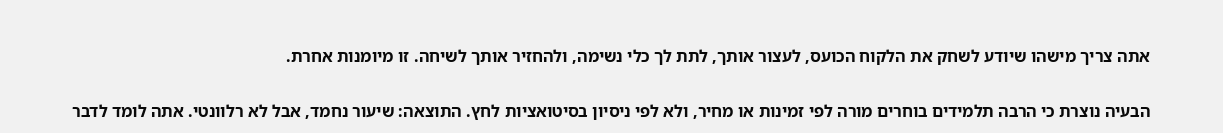אתה צריך מישהו שיודע לשחק את הלקוח הכועס, לעצור אותך, לתת לך כלי נשימה, ולהחזיר אותך לשיחה. זו מיומנות אחרת.

הבעיה נוצרת כי הרבה תלמידים בוחרים מורה לפי זמינות או מחיר, ולא לפי ניסיון בסיטואציות לחץ. התוצאה: שיעור נחמד, אבל לא רלוונטי. אתה לומד לדבר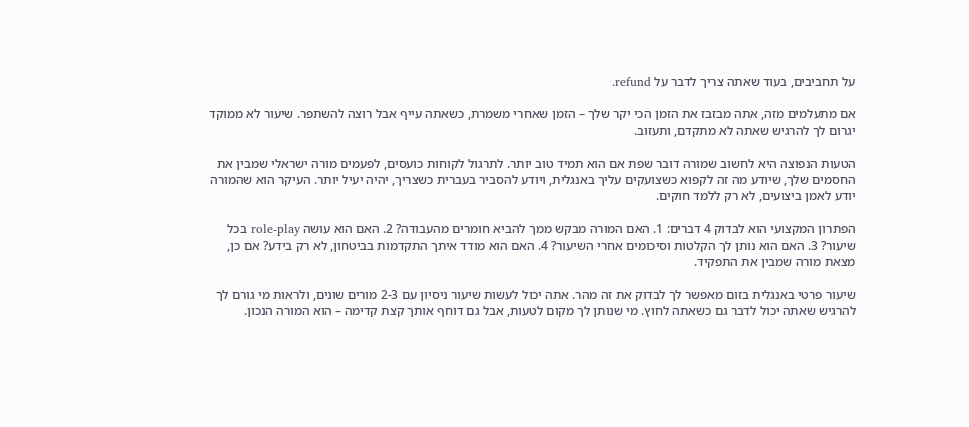על תחביבים, בעוד שאתה צריך לדבר על refund.

אם מתעלמים מזה, אתה מבזבז את הזמן הכי יקר שלך – הזמן שאחרי משמרת, כשאתה עייף אבל רוצה להשתפר. שיעור לא ממוקד יגרום לך להרגיש שאתה לא מתקדם, ותעזוב.

הטעות הנפוצה היא לחשוב שמורה דובר שפת אם הוא תמיד טוב יותר. לתרגול לקוחות כועסים, לפעמים מורה ישראלי שמבין את החסמים שלך, שיודע מה זה לקפוא כשצועקים עליך באנגלית, ויודע להסביר בעברית כשצריך, יהיה יעיל יותר. העיקר הוא שהמורה יודע לאמן ביצועים, לא רק ללמד חוקים.

הפתרון המקצועי הוא לבדוק 4 דברים: 1. האם המורה מבקש ממך להביא חומרים מהעבודה? 2. האם הוא עושה role-play בכל שיעור? 3. האם הוא נותן לך הקלטות וסיכומים אחרי השיעור? 4. האם הוא מודד איתך התקדמות בביטחון, לא רק בידע? אם כן, מצאת מורה שמבין את התפקיד.

שיעור פרטי באנגלית בזום מאפשר לך לבדוק את זה מהר. אתה יכול לעשות שיעור ניסיון עם 2-3 מורים שונים, ולראות מי גורם לך להרגיש שאתה יכול לדבר גם כשאתה לחוץ. מי שנותן לך מקום לטעות, אבל גם דוחף אותך קצת קדימה – הוא המורה הנכון.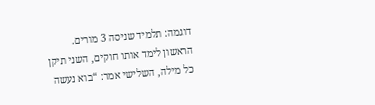דוגמה: תלמיד שניסה 3 מורים. הראשון לימד אותו חוקים, השני תיקן כל מילה, השלישי אמר: “בוא נעשה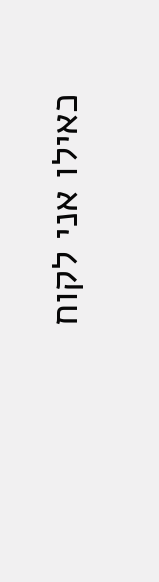כאילו אני לקוח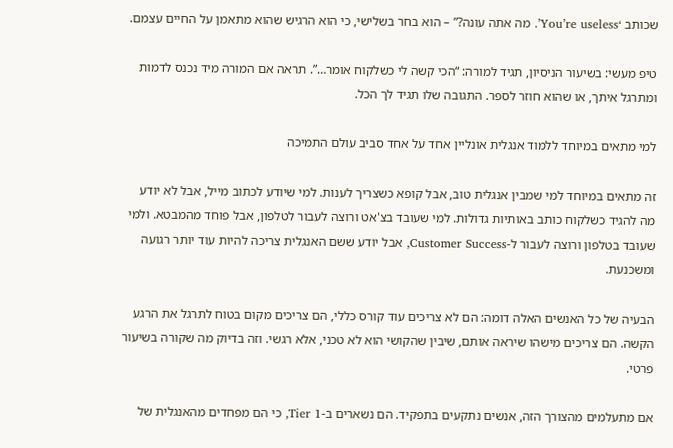שכותב ‘You’re useless’. מה אתה עונה?” – הוא בחר בשלישי, כי הוא הרגיש שהוא מתאמן על החיים עצמם.

טיפ מעשי: בשיעור הניסיון, תגיד למורה: “הכי קשה לי כשלקוח אומר…”. תראה אם המורה מיד נכנס לדמות ומתרגל איתך, או שהוא חוזר לספר. התגובה שלו תגיד לך הכל.

למי מתאים במיוחד ללמוד אנגלית אונליין אחד על אחד סביב עולם התמיכה

זה מתאים במיוחד למי שמבין אנגלית טוב, אבל קופא כשצריך לענות. למי שיודע לכתוב מייל, אבל לא יודע מה להגיד כשלקוח כותב באותיות גדולות. למי שעובד בצ'אט ורוצה לעבור לטלפון, אבל פוחד מהמבטא. ולמי שעובד בטלפון ורוצה לעבור ל-Customer Success, אבל יודע ששם האנגלית צריכה להיות עוד יותר רגועה ומשכנעת.

הבעיה של כל האנשים האלה דומה: הם לא צריכים עוד קורס כללי, הם צריכים מקום בטוח לתרגל את הרגע הקשה. הם צריכים מישהו שיראה אותם, שיבין שהקושי הוא לא טכני, אלא רגשי. וזה בדיוק מה שקורה בשיעור פרטי.

אם מתעלמים מהצורך הזה, אנשים נתקעים בתפקיד. הם נשארים ב-Tier 1, כי הם מפחדים מהאנגלית של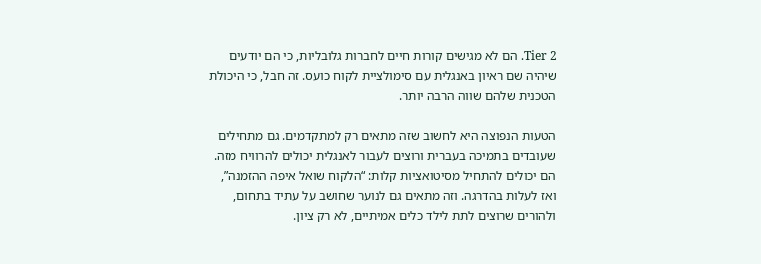Tier 2. הם לא מגישים קורות חיים לחברות גלובליות, כי הם יודעים שיהיה שם ראיון באנגלית עם סימולציית לקוח כועס. זה חבל, כי היכולת הטכנית שלהם שווה הרבה יותר.

הטעות הנפוצה היא לחשוב שזה מתאים רק למתקדמים. גם מתחילים שעובדים בתמיכה בעברית ורוצים לעבור לאנגלית יכולים להרוויח מזה. הם יכולים להתחיל מסיטואציות קלות: “הלקוח שואל איפה ההזמנה”, ואז לעלות בהדרגה. וזה מתאים גם לנוער שחושב על עתיד בתחום, ולהורים שרוצים לתת לילד כלים אמיתיים, לא רק ציון.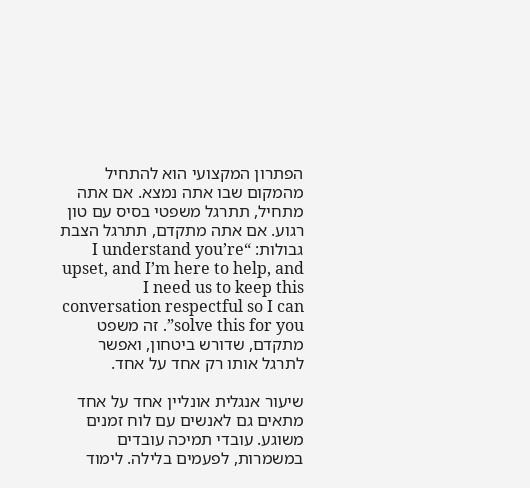הפתרון המקצועי הוא להתחיל מהמקום שבו אתה נמצא. אם אתה מתחיל, תתרגל משפטי בסיס עם טון רגוע. אם אתה מתקדם, תתרגל הצבת גבולות: “I understand you’re upset, and I’m here to help, and I need us to keep this conversation respectful so I can solve this for you”. זה משפט מתקדם, שדורש ביטחון, ואפשר לתרגל אותו רק אחד על אחד.

שיעור אנגלית אונליין אחד על אחד מתאים גם לאנשים עם לוח זמנים משוגע. עובדי תמיכה עובדים במשמרות, לפעמים בלילה. לימוד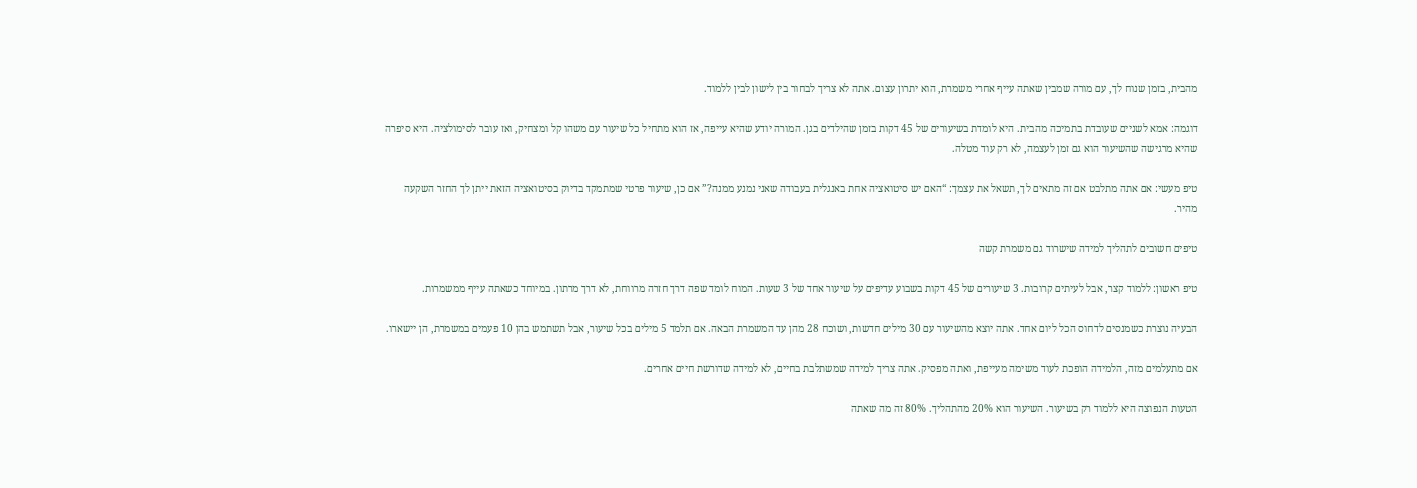מהבית, בזמן שנוח לך, עם מורה שמבין שאתה עייף אחרי משמרת, הוא יתרון עצום. אתה לא צריך לבחור בין לישון לבין ללמוד.

דוגמה: אמא לשניים שעובדת בתמיכה מהבית. היא לומדת בשיעורים של 45 דקות בזמן שהילדים בגן. המורה יודע שהיא עייפה, אז הוא מתחיל כל שיעור עם משהו קל ומצחיק, ואז עובר לסימולציה. היא סיפרה שהיא מרגישה שהשיעור הוא גם זמן לעצמה, לא רק עוד מטלה.

טיפ מעשי: אם אתה מתלבט אם זה מתאים לך, תשאל את עצמך: “האם יש סיטואציה אחת באנגלית בעבודה שאני נמנע ממנה?” אם כן, שיעור פרטי שמתמקד בדיוק בסיטואציה הזאת ייתן לך החזר השקעה מהיר.

טיפים חשובים לתהליך למידה שישרוד גם משמרת קשה

טיפ ראשון: ללמוד קצר, אבל לעיתים קרובות. 3 שיעורים של 45 דקות בשבוע עדיפים על שיעור אחד של 3 שעות. המוח לומד שפה דרך חזרה מרווחת, לא דרך מרתון. במיוחד כשאתה עייף ממשמרות.

הבעיה נוצרת כשמנסים לדחוס הכל ליום אחד. אתה יוצא מהשיעור עם 30 מילים חדשות, ושוכח 28 מהן עד המשמרת הבאה. אם תלמד 5 מילים בכל שיעור, אבל תשתמש בהן 10 פעמים במשמרת, הן יישארו.

אם מתעלמים מזה, הלמידה הופכת לעוד משימה מעייפת, ואתה מפסיק. אתה צריך למידה שמשתלבת בחיים, לא למידה שדורשת חיים אחרים.

הטעות הנפוצה היא ללמוד רק בשיעור. השיעור הוא 20% מהתהליך. 80% זה מה שאתה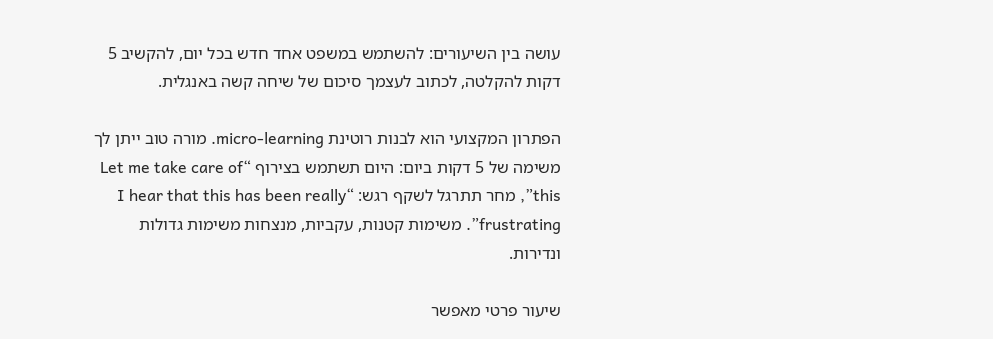עושה בין השיעורים: להשתמש במשפט אחד חדש בכל יום, להקשיב 5 דקות להקלטה, לכתוב לעצמך סיכום של שיחה קשה באנגלית.

הפתרון המקצועי הוא לבנות רוטינת micro-learning. מורה טוב ייתן לך משימה של 5 דקות ביום: היום תשתמש בצירוף “Let me take care of this”, מחר תתרגל לשקף רגש: “I hear that this has been really frustrating”. משימות קטנות, עקביות, מנצחות משימות גדולות ונדירות.

שיעור פרטי מאפשר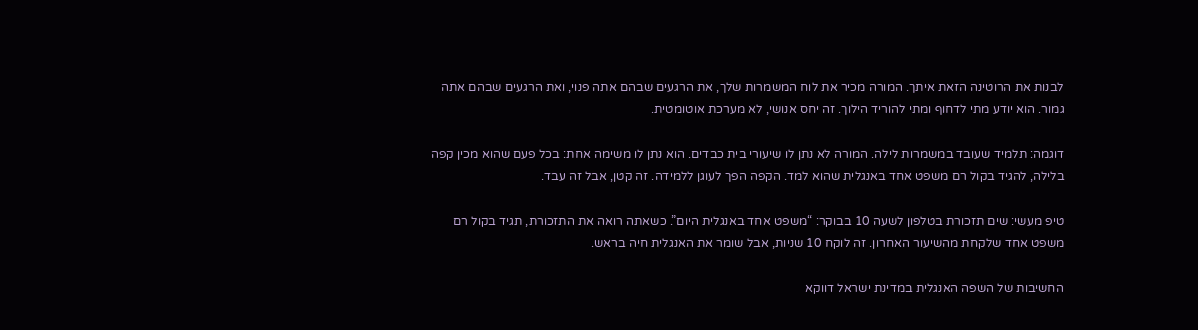לבנות את הרוטינה הזאת איתך. המורה מכיר את לוח המשמרות שלך, את הרגעים שבהם אתה פנוי, ואת הרגעים שבהם אתה גמור. הוא יודע מתי לדחוף ומתי להוריד הילוך. זה יחס אנושי, לא מערכת אוטומטית.

דוגמה: תלמיד שעובד במשמרות לילה. המורה לא נתן לו שיעורי בית כבדים. הוא נתן לו משימה אחת: בכל פעם שהוא מכין קפה בלילה, להגיד בקול רם משפט אחד באנגלית שהוא למד. הקפה הפך לעוגן ללמידה. זה קטן, אבל זה עבד.

טיפ מעשי: שים תזכורת בטלפון לשעה 10 בבוקר: “משפט אחד באנגלית היום”. כשאתה רואה את התזכורת, תגיד בקול רם משפט אחד שלקחת מהשיעור האחרון. זה לוקח 10 שניות, אבל שומר את האנגלית חיה בראש.

החשיבות של השפה האנגלית במדינת ישראל דווקא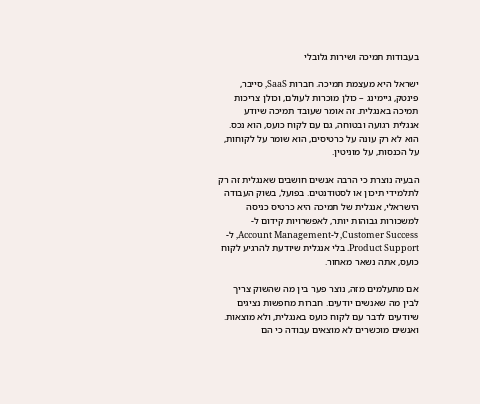בעבודות תמיכה ושירות גלובלי

ישראל היא מעצמת תמיכה. חברות SaaS, סייבר, פינטק, גיימינג – כולן מוכרות לעולם, וכולן צריכות תמיכה באנגלית. זה אומר שעובד תמיכה שיודע אנגלית רגועה ובטוחה, גם עם לקוח כועס, הוא נכס. הוא לא רק עונה על כרטיסים, הוא שומר על לקוחות, על הכנסות, על מוניטין.

הבעיה נוצרת כי הרבה אנשים חושבים שאנגלית זה רק לתלמידי תיכון או לסטודנטים. בפועל, בשוק העבודה הישראלי, אנגלית של תמיכה היא כרטיס כניסה למשכורות גבוהות יותר, לאפשרויות קידום ל-Customer Success, ל-Account Management, ל-Product Support. בלי אנגלית שיודעת להרגיע לקוח כועס, אתה נשאר מאחור.

אם מתעלמים מזה, נוצר פער בין מה שהשוק צריך לבין מה שאנשים יודעים. חברות מחפשות נציגים שיודעים לדבר עם לקוח כועס באנגלית, ולא מוצאות. ואנשים מוכשרים לא מוצאים עבודה כי הם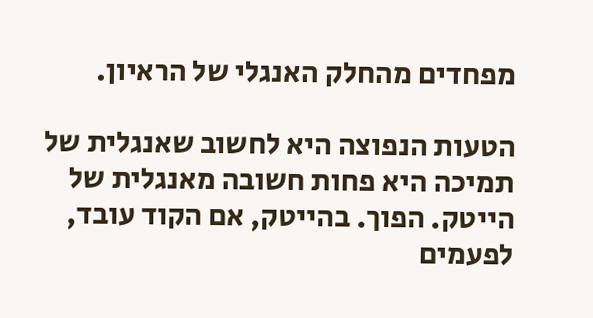מפחדים מהחלק האנגלי של הראיון.

הטעות הנפוצה היא לחשוב שאנגלית של תמיכה היא פחות חשובה מאנגלית של הייטק. הפוך. בהייטק, אם הקוד עובד, לפעמים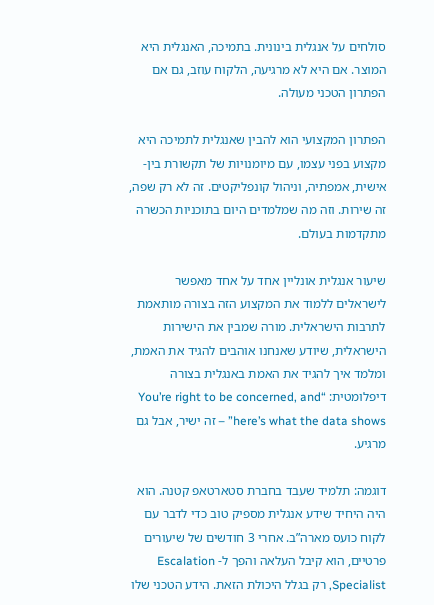סולחים על אנגלית בינונית. בתמיכה, האנגלית היא המוצר. אם היא לא מרגיעה, הלקוח עוזב, גם אם הפתרון הטכני מעולה.

הפתרון המקצועי הוא להבין שאנגלית לתמיכה היא מקצוע בפני עצמו, עם מיומנויות של תקשורת בין-אישית, אמפתיה, וניהול קונפליקטים. זה לא רק שפה, זה שירות. וזה מה שמלמדים היום בתוכניות הכשרה מתקדמות בעולם.

שיעור אנגלית אונליין אחד על אחד מאפשר לישראלים ללמוד את המקצוע הזה בצורה מותאמת לתרבות הישראלית. מורה שמבין את הישירות הישראלית, שיודע שאנחנו אוהבים להגיד את האמת, ומלמד איך להגיד את האמת באנגלית בצורה דיפלומטית: “You’re right to be concerned, and here’s what the data shows” – זה ישיר, אבל גם מרגיע.

דוגמה: תלמיד שעבד בחברת סטארטאפ קטנה. הוא היה היחיד שידע אנגלית מספיק טוב כדי לדבר עם לקוח כועס מארה”ב. אחרי 3 חודשים של שיעורים פרטיים, הוא קיבל העלאה והפך ל- Escalation Specialist, רק בגלל היכולת הזאת. הידע הטכני שלו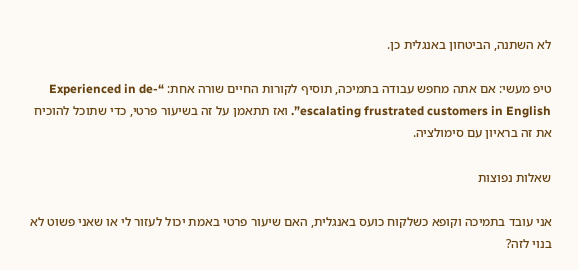לא השתנה, הביטחון באנגלית כן.

טיפ מעשי: אם אתה מחפש עבודה בתמיכה, תוסיף לקורות החיים שורה אחת: “Experienced in de-escalating frustrated customers in English”. ואז תתאמן על זה בשיעור פרטי, כדי שתוכל להוכיח את זה בראיון עם סימולציה.

שאלות נפוצות

אני עובד בתמיכה וקופא כשלקוח כועס באנגלית, האם שיעור פרטי באמת יכול לעזור לי או שאני פשוט לא בנוי לזה?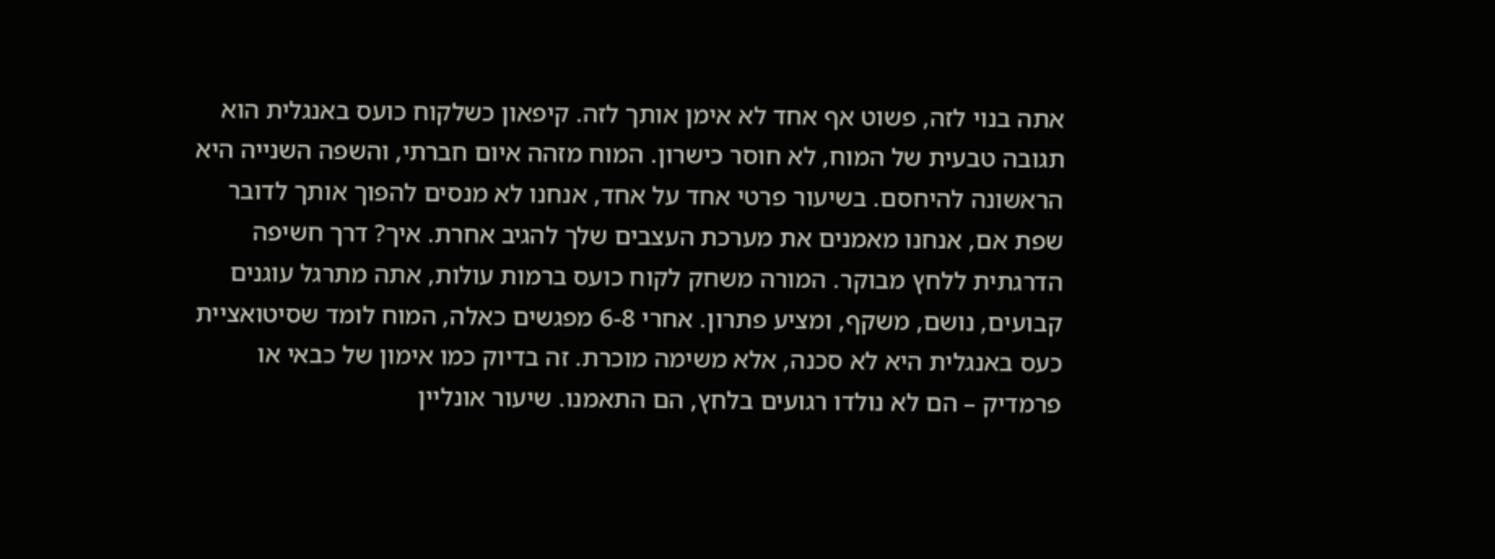אתה בנוי לזה, פשוט אף אחד לא אימן אותך לזה. קיפאון כשלקוח כועס באנגלית הוא תגובה טבעית של המוח, לא חוסר כישרון. המוח מזהה איום חברתי, והשפה השנייה היא הראשונה להיחסם. בשיעור פרטי אחד על אחד, אנחנו לא מנסים להפוך אותך לדובר שפת אם, אנחנו מאמנים את מערכת העצבים שלך להגיב אחרת. איך? דרך חשיפה הדרגתית ללחץ מבוקר. המורה משחק לקוח כועס ברמות עולות, אתה מתרגל עוגנים קבועים, נושם, משקף, ומציע פתרון. אחרי 6-8 מפגשים כאלה, המוח לומד שסיטואציית כעס באנגלית היא לא סכנה, אלא משימה מוכרת. זה בדיוק כמו אימון של כבאי או פרמדיק – הם לא נולדו רגועים בלחץ, הם התאמנו. שיעור אונליין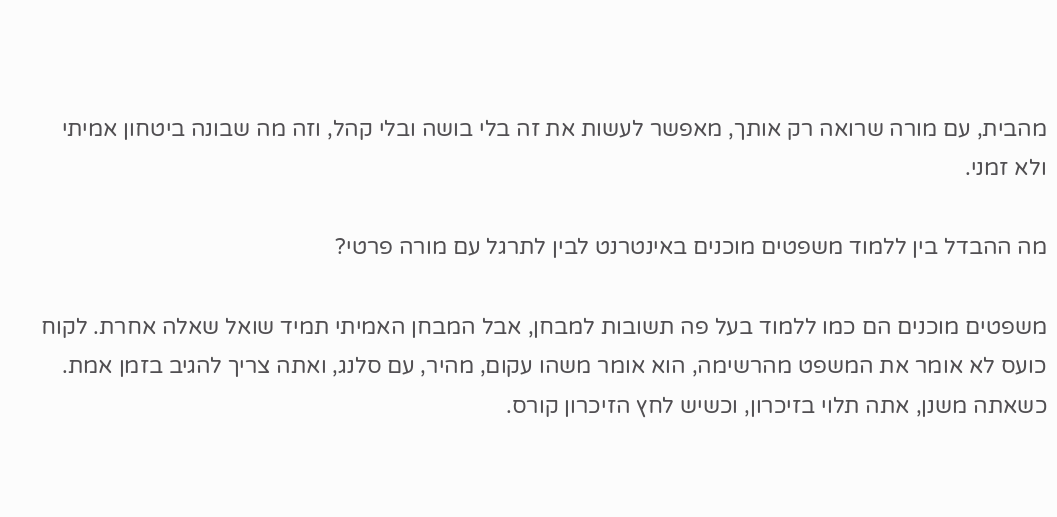מהבית, עם מורה שרואה רק אותך, מאפשר לעשות את זה בלי בושה ובלי קהל, וזה מה שבונה ביטחון אמיתי ולא זמני.

מה ההבדל בין ללמוד משפטים מוכנים באינטרנט לבין לתרגל עם מורה פרטי?

משפטים מוכנים הם כמו ללמוד בעל פה תשובות למבחן, אבל המבחן האמיתי תמיד שואל שאלה אחרת. לקוח כועס לא אומר את המשפט מהרשימה, הוא אומר משהו עקום, מהיר, עם סלנג, ואתה צריך להגיב בזמן אמת. כשאתה משנן, אתה תלוי בזיכרון, וכשיש לחץ הזיכרון קורס.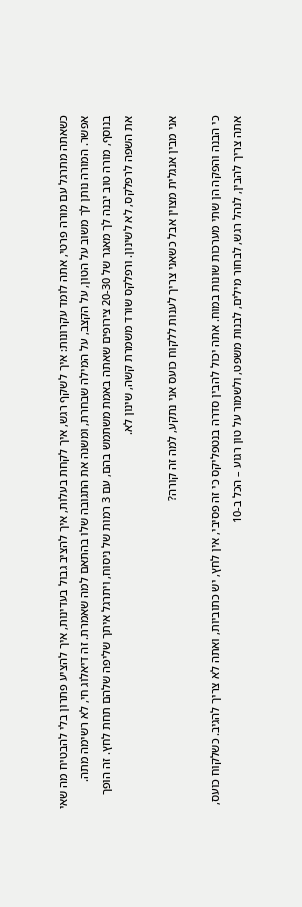כשאתה מתרגל עם מורה פרטי, אתה לומד עקרונות: איך לשקף רגש, איך לקחת בעלות, איך להציב גבול בעדינות, איך להציע פתרון בלי להבטיח מה שאי אפשר. המורה נותן לך משוב על הטון, על הקצב, על המילה שבחרת, ומשנה את התגובה שלו בהתאם למה שאמרת. זה דיאלוג חי, לא רשימה מתה. בנוסף, מורה טוב יבנה לך מאגר של 20-30 צירופים שאתה באמת משתמש בהם, עם 3 רמות של ניסוח, ויתרגל איתך שליפה שלהם תחת לחץ. זה הופך את השפה לרפלקס, לא לשינון. ורפלקס שורד משמרת קשה, שינון לא.

אני מבין אנגלית מצוין אבל כשאני צריך לענות ללקוח כועס אני נתקע, למה זה קורה?

כי הבנה והפקה הן שתי מערכות שונות במוח. אתה יכול להבין סדרה בנטפליקס כי זה פסיבי, אין לחץ, יש כתוביות, ואתה לא צריך להגיב. כשלקוח כועס, אתה צריך להבין, לנהל רגש, לבחור מילים, לבנות משפט, ולשמור על טון רגוע – הכל ב-10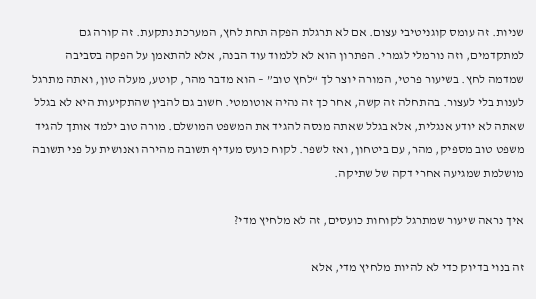שניות. זה עומס קוגניטיבי עצום. אם לא תרגלת הפקה תחת לחץ, המערכת נתקעת. זה קורה גם למתקדמים, וזה נורמלי לגמרי. הפתרון הוא לא ללמוד עוד הבנה, אלא להתאמן על הפקה בסביבה שמדמה לחץ. בשיעור פרטי, המורה יוצר לך “לחץ טוב” – הוא מדבר מהר, קוטע, מעלה טון, ואתה מתרגל לענות בלי לעצור. בהתחלה זה קשה, אחר כך זה נהיה אוטומטי. חשוב גם להבין שהתקיעות היא לא בגלל שאתה לא יודע אנגלית, אלא בגלל שאתה מנסה להגיד את המשפט המושלם. מורה טוב ילמד אותך להגיד משפט טוב מספיק, מהר, עם ביטחון, ואז לשפר. לקוח כועס מעדיף תשובה מהירה ואנושית על פני תשובה מושלמת שמגיעה אחרי דקה של שתיקה.

איך נראה שיעור שמתרגל לקוחות כועסים, זה לא מלחיץ מדי?

זה בנוי בדיוק כדי לא להיות מלחיץ מדי, אלא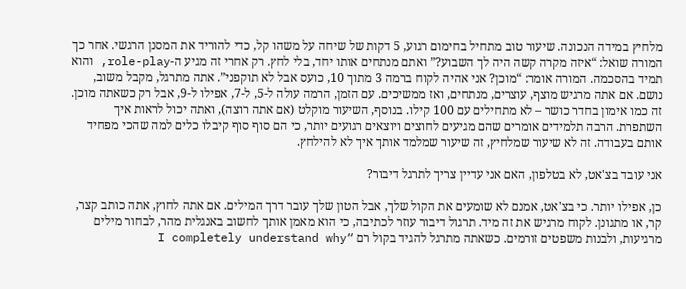מלחיץ במידה הנכונה. שיעור טוב מתחיל בחימום רגוע, 5 דקות של שיחה על משהו קל, כדי להוריד את המסנן הרגשי. אחר כך המורה שואל: “איזה מקרה קשה היה לך השבוע?” ואתם מנתחים אותו יחד, בלי לחץ. רק אחרי זה מגיע ה-role-play, והוא תמיד בהסכמה. המורה אומר: “מוכן? אני אהיה לקוח ברמה 3 מתוך 10, כועס אבל לא תוקפני”. אתה מתרגל, מקבל משוב, נושם. אם אתה מרגיש מוצף, עוצרים, מנתחים, ואז ממשיכים. עם הזמן, הרמה עולה ל-5, ל-7, אפילו ל-9, אבל רק כשאתה מוכן. זה כמו אימון בחדר כושר – לא מתחילים עם 100 קילו. בנוסף, השיעור מוקלט (אם אתה רוצה), ואתה יכול לראות איך השתפרת. הרבה תלמידים אומרים שהם מגיעים לחוצים ויוצאים רגועים יותר, כי הם סוף סוף קיבלו כלים למה שהכי מפחיד אותם בעבודה. זה לא שיעור שמלחיץ, זה שיעור שמלמד אותך איך לא להילחץ.

אני עובד בצ'אט, לא בטלפון, האם אני עדיין צריך לתרגל דיבור?

כן, אפילו יותר. כי בצ'אט, אמנם לא שומעים את הקול שלך, אבל הטון שלך עובר דרך המילים. אם אתה לחוץ, אתה כותב קצר, קר, או מתגונן. לקוח מרגיש את זה מיד. תרגול דיבור עוזר לכתיבה, כי הוא מאמן אותך לחשוב באנגלית מהר, לבחור מילים מרגיעות, ולבנות משפטים זורמים. כשאתה מתרגל להגיד בקול רם “I completely understand why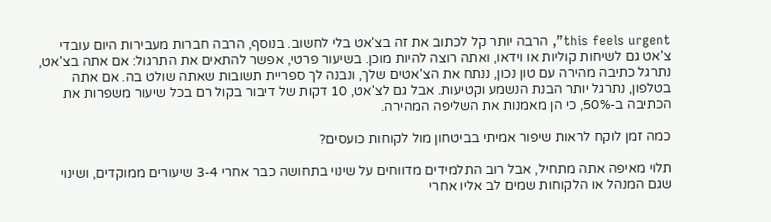this feels urgent”, הרבה יותר קל לכתוב את זה בצ'אט בלי לחשוב. בנוסף, הרבה חברות מעבירות היום עובדי צ'אט גם לשיחות קוליות או וידאו, ואתה רוצה להיות מוכן. בשיעור פרטי, אפשר להתאים את התרגול: אם אתה בצ'אט, נתרגל כתיבה מהירה עם טון נכון, ננתח את הצ'אטים שלך, ונבנה לך ספריית תשובות שאתה שולט בה. אם אתה בטלפון, נתרגל יותר הבנת הנשמע וקטיעות. אבל גם לצ'אט, 10 דקות של דיבור בקול רם בכל שיעור משפרות את הכתיבה ב-50%, כי הן מאמנות את השליפה המהירה.

כמה זמן לוקח לראות שיפור אמיתי בביטחון מול לקוחות כועסים?

תלוי מאיפה אתה מתחיל, אבל רוב התלמידים מדווחים על שינוי בתחושה כבר אחרי 3-4 שיעורים ממוקדים, ושינוי שגם המנהל או הלקוחות שמים לב אליו אחרי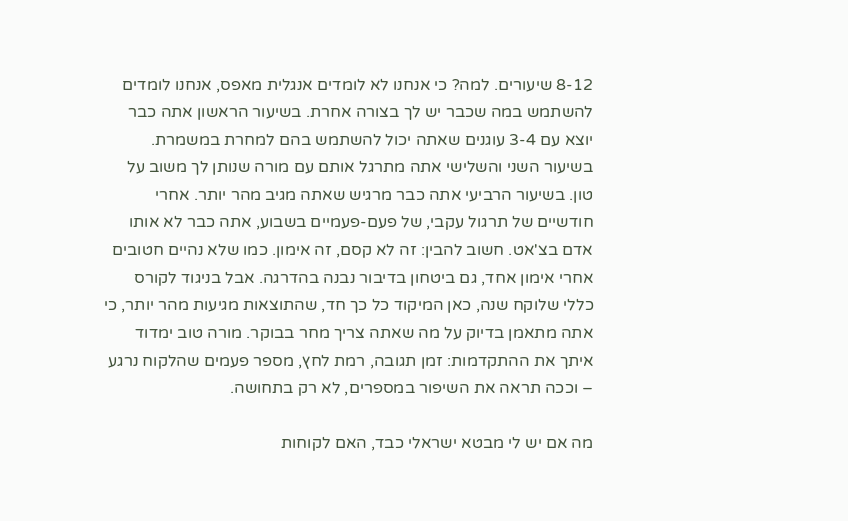8-12 שיעורים. למה? כי אנחנו לא לומדים אנגלית מאפס, אנחנו לומדים להשתמש במה שכבר יש לך בצורה אחרת. בשיעור הראשון אתה כבר יוצא עם 3-4 עוגנים שאתה יכול להשתמש בהם למחרת במשמרת. בשיעור השני והשלישי אתה מתרגל אותם עם מורה שנותן לך משוב על טון. בשיעור הרביעי אתה כבר מרגיש שאתה מגיב מהר יותר. אחרי חודשיים של תרגול עקבי, של פעם-פעמיים בשבוע, אתה כבר לא אותו אדם בצ'אט. חשוב להבין: זה לא קסם, זה אימון. כמו שלא נהיים חטובים אחרי אימון אחד, גם ביטחון בדיבור נבנה בהדרגה. אבל בניגוד לקורס כללי שלוקח שנה, כאן המיקוד כל כך חד, שהתוצאות מגיעות מהר יותר, כי אתה מתאמן בדיוק על מה שאתה צריך מחר בבוקר. מורה טוב ימדוד איתך את ההתקדמות: זמן תגובה, רמת לחץ, מספר פעמים שהלקוח נרגע – וככה תראה את השיפור במספרים, לא רק בתחושה.

מה אם יש לי מבטא ישראלי כבד, האם לקוחות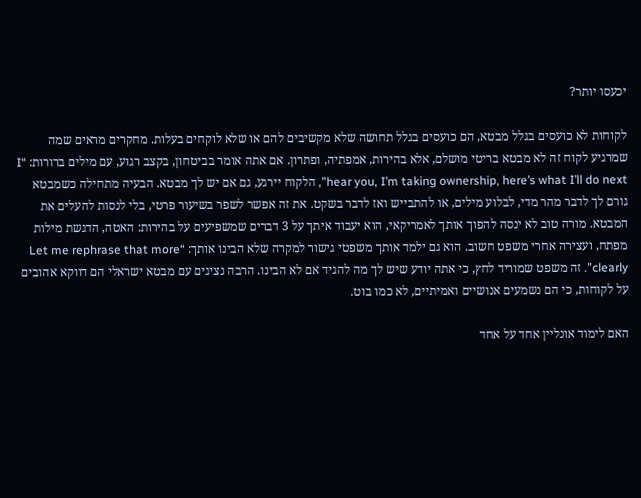יכעסו יותר?

לקוחות לא כועסים בגלל מבטא, הם כועסים בגלל תחושה שלא מקשיבים להם או שלא לוקחים בעלות. מחקרים מראים שמה שמרגיע לקוח זה לא מבטא בריטי מושלם, אלא בהירות, אמפתיה, ופתרון. אם אתה אומר בביטחון, בקצב רגוע, עם מילים ברורות: “I hear you, I’m taking ownership, here’s what I’ll do next”, הלקוח יירגע, גם אם יש לך מבטא. הבעיה מתחילה כשמבטא גורם לך לדבר מהר מדי, לבלוע מילים, או להתבייש ואז לדבר בשקט. את זה אפשר לשפר בשיעור פרטי, בלי לנסות להעלים את המבטא. מורה טוב לא ינסה להפוך אותך לאמריקאי, הוא יעבוד איתך על 3 דברים שמשפיעים על בהירות: האטה, הדגשת מילות מפתח, ועצירה אחרי משפט חשוב. הוא גם ילמד אותך משפטי גישור למקרה שלא הבינו אותך: “Let me rephrase that more clearly”. זה משפט שמוריד לחץ, כי אתה יודע שיש לך מה להגיד אם לא הבינו. הרבה נציגים עם מבטא ישראלי הם דווקא אהובים על לקוחות, כי הם נשמעים אנושיים ואמיתיים, לא כמו בוט.

האם לימוד אונליין אחד על אחד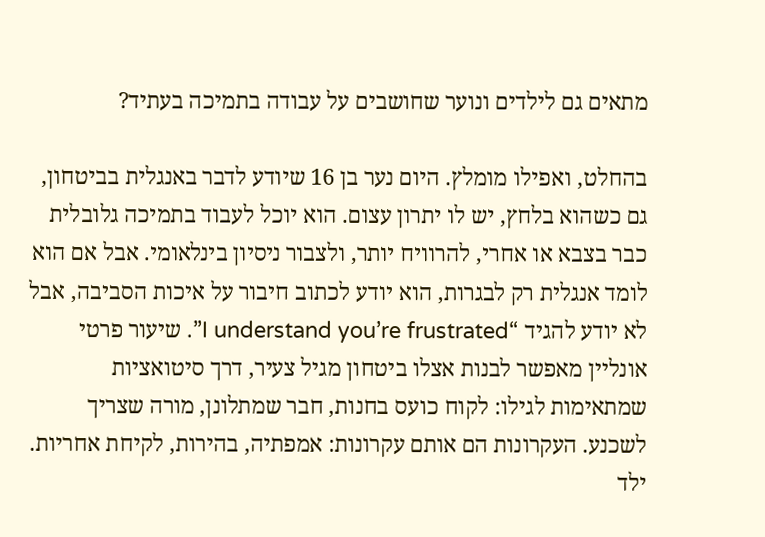מתאים גם לילדים ונוער שחושבים על עבודה בתמיכה בעתיד?

בהחלט, ואפילו מומלץ. היום נער בן 16 שיודע לדבר באנגלית בביטחון, גם כשהוא בלחץ, יש לו יתרון עצום. הוא יוכל לעבוד בתמיכה גלובלית כבר בצבא או אחרי, להרוויח יותר, ולצבור ניסיון בינלאומי. אבל אם הוא לומד אנגלית רק לבגרות, הוא יודע לכתוב חיבור על איכות הסביבה, אבל לא יודע להגיד “I understand you’re frustrated”. שיעור פרטי אונליין מאפשר לבנות אצלו ביטחון מגיל צעיר, דרך סיטואציות שמתאימות לגילו: לקוח כועס בחנות, חבר שמתלונן, מורה שצריך לשכנע. העקרונות הם אותם עקרונות: אמפתיה, בהירות, לקיחת אחריות. ילד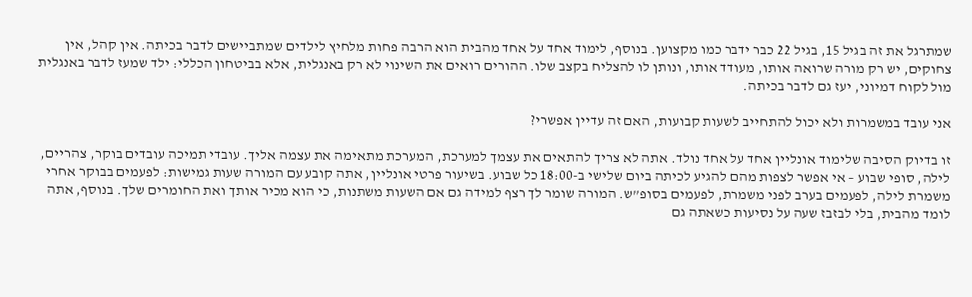שמתרגל את זה בגיל 15, בגיל 22 כבר ידבר כמו מקצוען. בנוסף, לימוד אחד על אחד מהבית הוא הרבה פחות מלחיץ לילדים שמתביישים לדבר בכיתה. אין קהל, אין צחוקים, יש רק מורה שרואה אותו, מעודד אותו, ונותן לו להצליח בקצב שלו. ההורים רואים את השינוי לא רק באנגלית, אלא בביטחון הכללי: ילד שמעז לדבר באנגלית מול לקוח דמיוני, יעז גם לדבר בכיתה.

אני עובד במשמרות ולא יכול להתחייב לשעות קבועות, האם זה עדיין אפשרי?

זו בדיוק הסיבה שלימוד אונליין אחד על אחד נולד. אתה לא צריך להתאים את עצמך למערכת, המערכת מתאימה את עצמה אליך. עובדי תמיכה עובדים בוקר, צהריים, לילה, סופי שבוע – אי אפשר לצפות מהם להגיע לכיתה ביום שלישי ב-18:00 כל שבוע. בשיעור פרטי אונליין, אתה קובע עם המורה שעות גמישות: לפעמים בבוקר אחרי משמרת לילה, לפעמים בערב לפני משמרת, לפעמים בסופ”ש. המורה שומר לך רצף למידה גם אם השעות משתנות, כי הוא מכיר אותך ואת החומרים שלך. בנוסף, אתה לומד מהבית, בלי לבזבז שעה על נסיעות כשאתה גם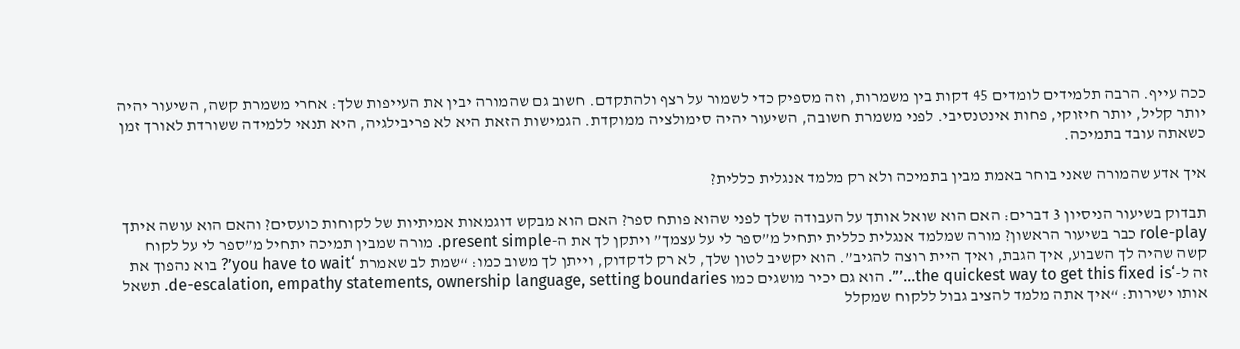ככה עייף. הרבה תלמידים לומדים 45 דקות בין משמרות, וזה מספיק כדי לשמור על רצף ולהתקדם. חשוב גם שהמורה יבין את העייפות שלך: אחרי משמרת קשה, השיעור יהיה יותר קליל, יותר חיזוקי, פחות אינטנסיבי. לפני משמרת חשובה, השיעור יהיה סימולציה ממוקדת. הגמישות הזאת היא לא פריבילגיה, היא תנאי ללמידה ששורדת לאורך זמן כשאתה עובד בתמיכה.

איך אדע שהמורה שאני בוחר באמת מבין בתמיכה ולא רק מלמד אנגלית כללית?

תבדוק בשיעור הניסיון 3 דברים: האם הוא שואל אותך על העבודה שלך לפני שהוא פותח ספר? האם הוא מבקש דוגמאות אמיתיות של לקוחות כועסים? והאם הוא עושה איתך role-play כבר בשיעור הראשון? מורה שמלמד אנגלית כללית יתחיל מ”ספר לי על עצמך” ויתקן לך את ה-present simple. מורה שמבין תמיכה יתחיל מ”ספר לי על לקוח קשה שהיה לך השבוע, איך הגבת, ואיך היית רוצה להגיב”. הוא יקשיב לטון שלך, לא רק לדקדוק, וייתן לך משוב כמו: “שמת לב שאמרת ‘you have to wait’? בוא נהפוך את זה ל-‘the quickest way to get this fixed is…’”. הוא גם יכיר מושגים כמו de-escalation, empathy statements, ownership language, setting boundaries. תשאל אותו ישירות: “איך אתה מלמד להציב גבול ללקוח שמקלל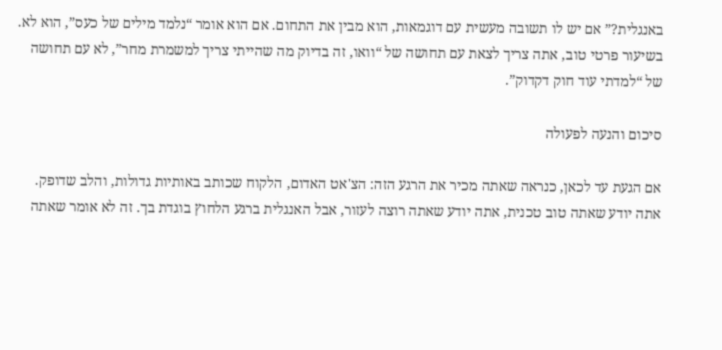באנגלית?” אם יש לו תשובה מעשית עם דוגמאות, הוא מבין את התחום. אם הוא אומר “נלמד מילים של כעס”, הוא לא. בשיעור פרטי טוב, אתה צריך לצאת עם תחושה של “וואו, זה בדיוק מה שהייתי צריך למשמרת מחר”, לא עם תחושה של “למדתי עוד חוק דקדוק”.

סיכום והנעה לפעולה

אם הגעת עד לכאן, כנראה שאתה מכיר את הרגע הזה: הצ'אט האדום, הלקוח שכותב באותיות גדולות, והלב שדופק. אתה יודע שאתה טוב טכנית, אתה יודע שאתה רוצה לעזור, אבל האנגלית ברגע הלחוץ בוגדת בך. זה לא אומר שאתה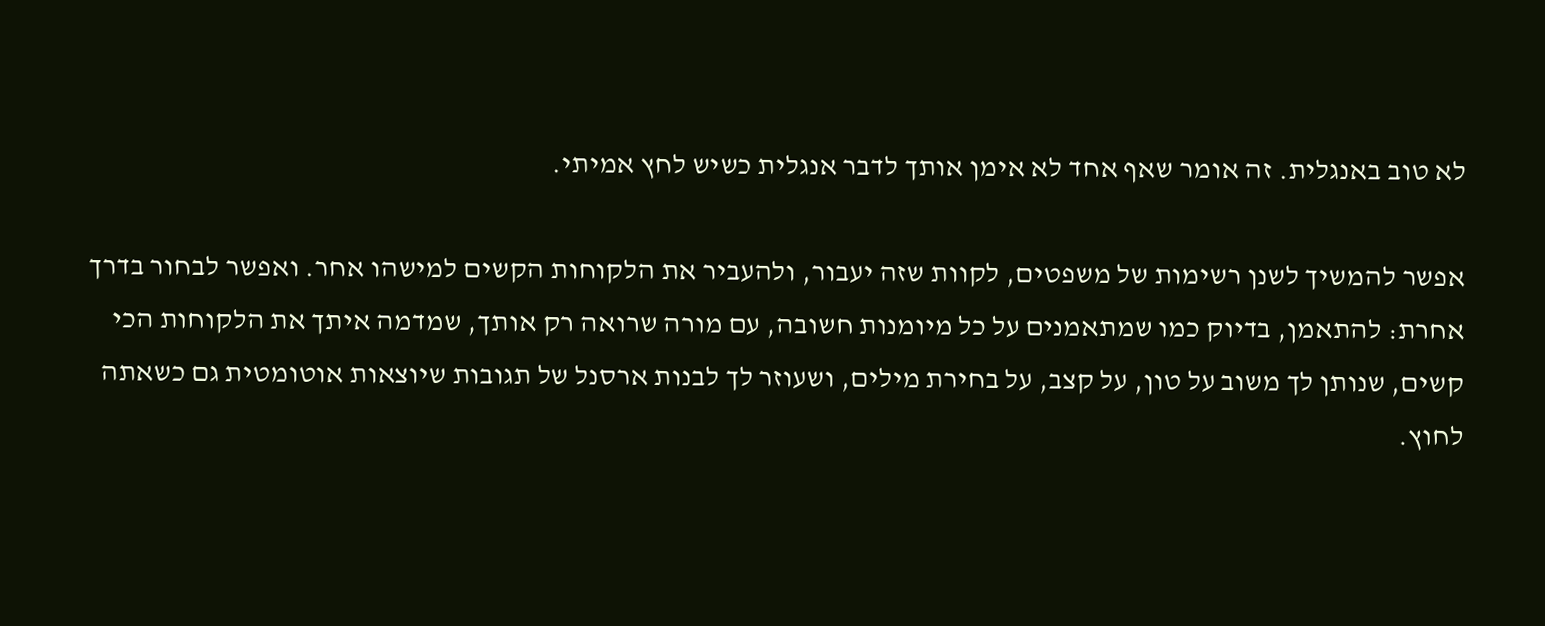לא טוב באנגלית. זה אומר שאף אחד לא אימן אותך לדבר אנגלית כשיש לחץ אמיתי.

אפשר להמשיך לשנן רשימות של משפטים, לקוות שזה יעבור, ולהעביר את הלקוחות הקשים למישהו אחר. ואפשר לבחור בדרך אחרת: להתאמן, בדיוק כמו שמתאמנים על כל מיומנות חשובה, עם מורה שרואה רק אותך, שמדמה איתך את הלקוחות הכי קשים, שנותן לך משוב על טון, על קצב, על בחירת מילים, ושעוזר לך לבנות ארסנל של תגובות שיוצאות אוטומטית גם כשאתה לחוץ.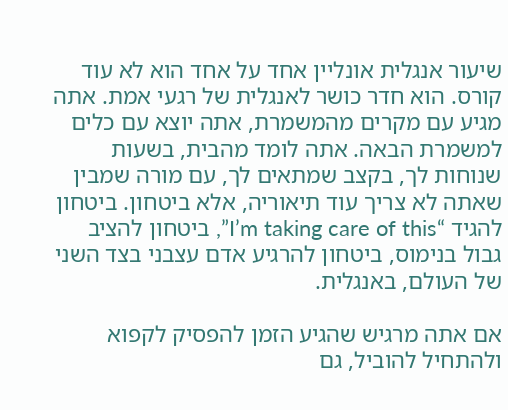שיעור אנגלית אונליין אחד על אחד הוא לא עוד קורס. הוא חדר כושר לאנגלית של רגעי אמת. אתה מגיע עם מקרים מהמשמרת, אתה יוצא עם כלים למשמרת הבאה. אתה לומד מהבית, בשעות שנוחות לך, בקצב שמתאים לך, עם מורה שמבין שאתה לא צריך עוד תיאוריה, אלא ביטחון. ביטחון להגיד “I’m taking care of this”, ביטחון להציב גבול בנימוס, ביטחון להרגיע אדם עצבני בצד השני של העולם, באנגלית.

אם אתה מרגיש שהגיע הזמן להפסיק לקפוא ולהתחיל להוביל, גם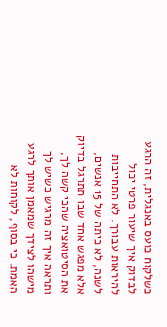כשלקוח כועס באנגלית, זה הרגע לבדוק איך שיעור פרטי יכול להיראות עבורך. לא התחייבות לשנה, לא כיתה של 15 אנשים, אלא מפגש אחד שבו תתרגל בדיוק את הסיטואציה שהכי קשה לך, ותראה איך זה מרגיש כשיש לך מישהו לצידך שמאמן אותך לרגע האמת. כי בסוף, לקוחות לא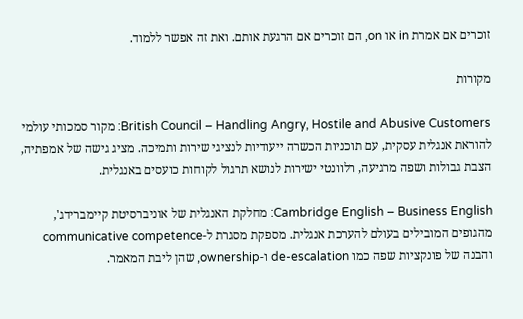זוכרים אם אמרת in או on, הם זוכרים אם הרגעת אותם. ואת זה אפשר ללמוד.

מקורות

British Council – Handling Angry, Hostile and Abusive Customers: מקור סמכותי עולמי להוראת אנגלית עסקית, עם תוכניות הכשרה ייעודיות לנציגי שירות ותמיכה. מציג גישה של אמפתיה, הצבת גבולות ושפה מרגיעה, רלוונטי ישירות לנושא תרגול לקוחות כועסים באנגלית.

Cambridge English – Business English: מחלקת האנגלית של אוניברסיטת קיימברידג', מהגופים המובילים בעולם להערכת אנגלית. מספקת מסגרת ל-communicative competence והבנה של פונקציות שפה כמו de-escalation ו-ownership, שהן ליבת המאמר.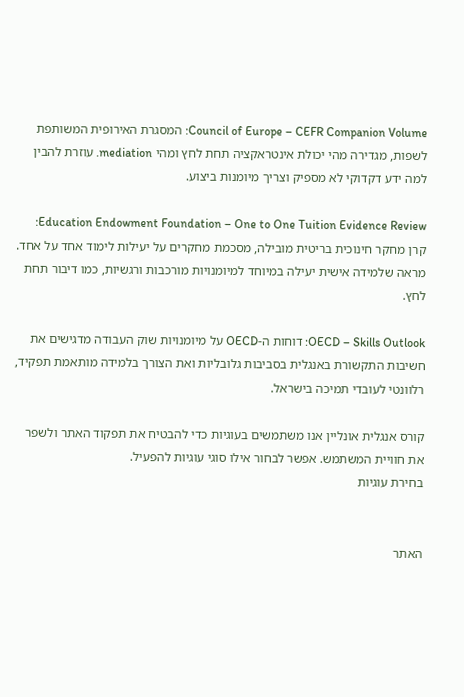Council of Europe – CEFR Companion Volume: המסגרת האירופית המשותפת לשפות, מגדירה מהי יכולת אינטראקציה תחת לחץ ומהי mediation. עוזרת להבין למה ידע דקדוקי לא מספיק וצריך מיומנות ביצוע.

Education Endowment Foundation – One to One Tuition Evidence Review: קרן מחקר חינוכית בריטית מובילה, מסכמת מחקרים על יעילות לימוד אחד על אחד. מראה שלמידה אישית יעילה במיוחד למיומנויות מורכבות ורגשיות, כמו דיבור תחת לחץ.

OECD – Skills Outlook: דוחות ה-OECD על מיומנויות שוק העבודה מדגישים את חשיבות התקשורת באנגלית בסביבות גלובליות ואת הצורך בלמידה מותאמת תפקיד, רלוונטי לעובדי תמיכה בישראל.

קורס אנגלית אונליין אנו משתמשים בעוגיות כדי להבטיח את תפקוד האתר ולשפר את חוויית המשתמש. אפשר לבחור אילו סוגי עוגיות להפעיל.
בחירת עוגיות


האתר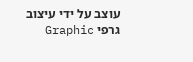עוצב על ידי עיצוב גרפי Graphic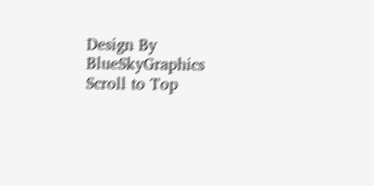Design By BlueSkyGraphics
Scroll to Top